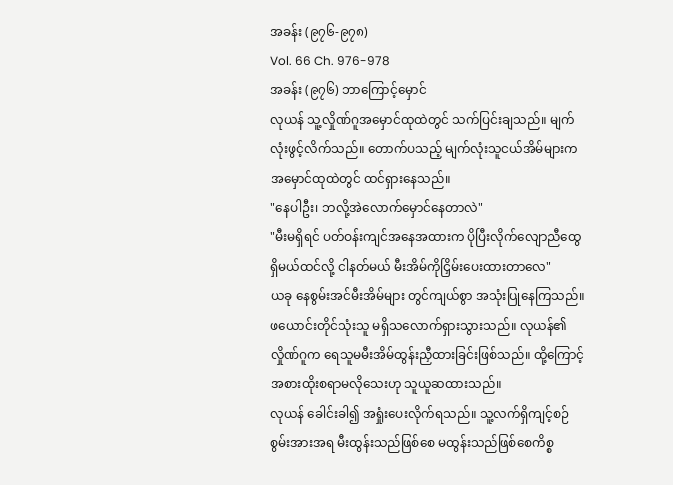အခန်း (၉၇၆-၉၇၈)
Vol. 66 Ch. 976-978
အခန်း (၉၇၆) ဘာကြောင့်မှောင်
လုယန် သူ့လှိုဏ်ဂူအမှောင်ထုထဲတွင် သက်ပြင်းချသည်။ မျက်လုံးဖွင့်လိက်သည်။ တောက်ပသည့် မျက်လုံးသူငယ်အိမ်များက အမှောင်ထုထဲတွင် ထင်ရှားနေသည်။
"နေပါဦး၊ ဘလို့အဲလောက်မှောင်နေတာလဲ"
"မီးမရှိရင် ပတ်ဝန်းကျင်အနေအထားက ပိုပြီးလိုက်လျောညီထွေရှိမယ်ထင်လို့ ငါနတ်မယ် မီးအိမ်ကိုငြှိမ်းပေးထားတာလေ"
ယခု နေစွမ်းအင်မီးအိမ်များ တွင်ကျယ်စွာ အသုံးပြုနေကြသည်။ ဖယောင်းတိုင်သုံးသူ မရှိသလောက်ရှားသွားသည်။ လုယန်၏လှိုဏ်ဂူက ရေသူမမီးအိမ်ထွန်းညှီထားခြင်းဖြစ်သည်။ ထို့ကြောင့် အစားထိုးစရာမလိုသေးဟု သူယူဆထားသည်။
လုယန် ခေါင်းခါ၍ အရှုံးပေးလိုက်ရသည်။ သူ့လက်ရှိကျင့်စဉ်စွမ်းအားအရ မီးထွန်းသည်ဖြစ်စေ မထွန်းသည်ဖြစ်စေကိစ္စ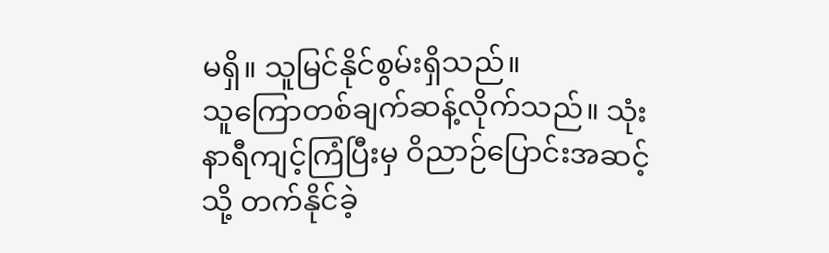မရှိ။ သူမြင်နိုင်စွမ်းရှိသည်။
သူကြောတစ်ချက်ဆန့်လိုက်သည်။ သုံးနာရီကျင့်ကြံပြီးမှ ဝိညာဉ်ပြောင်းအဆင့်သို့ တက်နိုင်ခဲ့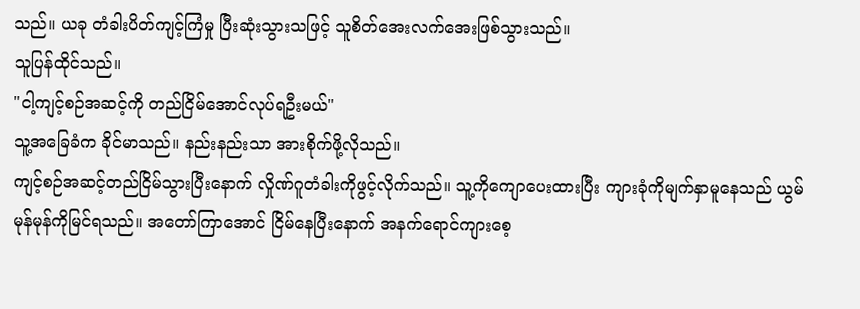သည်။ ယခု တံခါးပိတ်ကျင့်ကြံမှု ပြီးဆုံးသွားသဖြင့် သူစိတ်အေးလက်အေးဖြစ်သွားသည်။
သူပြန်ထိုင်သည်။
"ငါ့ကျင့်စဉ်အဆင့်ကို တည်ငြိမ်အောင်လုပ်ရဦးမယ်"
သူ့အခြေခံက ခိုင်မာသည်။ နည်းနည်းသာ အားစိုက်ဖို့လိုသည်။
ကျင့်စဉ်အဆင့်တည်ငြိမ်သွားပြီးနောက် လှိုဏ်ဂူတံခါးကိုဖွင့်လိုက်သည်။ သူ့ကိုကျောပေးထားပြီး ကျားခုံကိုမျက်နှာမူနေသည် ယွမ်မုန်မုန်ကိုမြင်ရသည်။ အတော်ကြာအောင် ငြိမ်နေပြီးနောက် အနက်ရောင်ကျားစေ့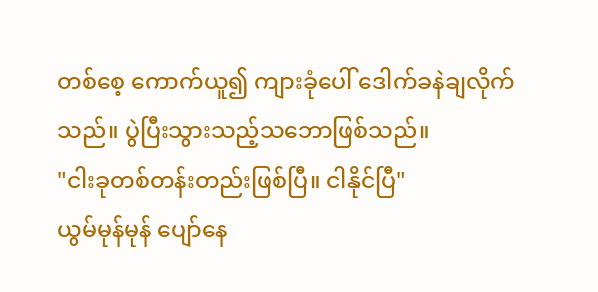တစ်စေ့ ကောက်ယူ၍ ကျားခုံပေါ် ဒေါက်ခနဲချလိုက်သည်။ ပွဲပြီးသွားသည့်သဘောဖြစ်သည်။
"ငါးခုတစ်တန်းတည်းဖြစ်ပြီ။ ငါနိုင်ပြီ"
ယွမ်မုန်မုန် ပျော်နေ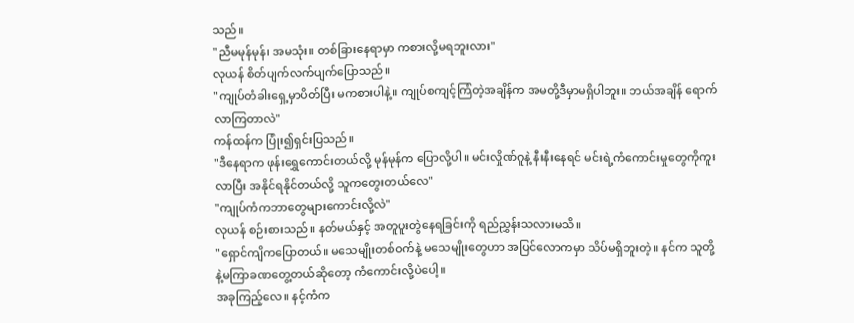သည်။
"ညီမမုန်မုန်၊ အမသုံး။ တစ်ခြားနေရာမှာ ကစားလို့မရဘူးလား"
လုယန် စိတ်ပျက်လက်ပျက်ပြောသည်။
"ကျုပ်တံခါးရှေ့မှာပိတ်ပြီး မကစားပါနဲ့။ ကျုပ်စကျင့်ကြံတဲ့အချိန်က အမတို့ဒီမှာမရှိပါဘူး။ ဘယ်အချိန် ရောက်လာကြတာလဲ"
ကန်ထန်က ပြုံး၍ရှင်းပြသည်။
"ဒီနေရာက ဖုန်းရွှေကောင်းတယ်လို့ မုန်မုန်က ပြောလို့ပါ။ မင်းလှိုဏ်ဂူနဲ့ နီးနီးနေရင် မင်းရဲ့ကံကောင်းမှုတွေကိုကူးလာပြီး အနိုင်ရနိုင်တယ်လို့ သူကတွေးတယ်လေ"
"ကျုပ်ကံကဘာတွေများကောင်းလို့လဲ"
လုယန် စဉ်းစားသည်။ နတ်မယ်နှင့် အတူပူးတွဲနေရခြင်းကို ရည်ညွှန်းသလားမသိ။
"ရှောင်ကျိကပြောတယ်။ မသေမျိုးတစ်ဝက်နဲ့ မသေမျိုးတွေဟာ အပြင်လောကမှာ သိပ်မရှိဘူးတဲ့။ နင်က သူတို့နဲ့မကြာခဏတွေ့တယ်ဆိုတော့ ကံကောင်းလို့ပဲပေါ့။
အခုကြည့်လေ။ နင့်ကံက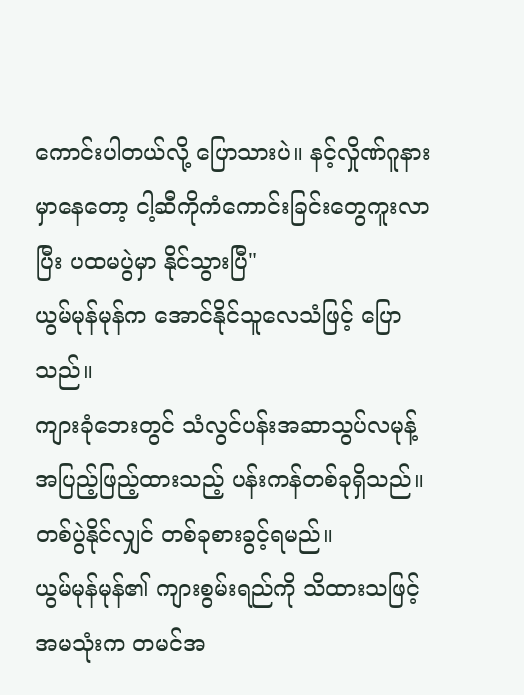ကောင်းပါတယ်လို့ ပြောသားပဲ။ နင့်လှိုဏ်ဂူနားမှာနေတော့ ငါ့ဆီကိုကံကောင်းခြင်းတွေကူးလာပြီး ပထမပွဲမှာ နိုင်သွားပြီ"
ယွမ်မုန်မုန်က အောင်နိုင်သူလေသံဖြင့် ပြောသည်။
ကျားခုံဘေးတွင် သံလွင်ပန်းအဆာသွပ်လမုန့် အပြည့်ဖြည့်ထားသည့် ပန်းကန်တစ်ခုရှိသည်။ တစ်ပွဲနိုင်လျှင် တစ်ခုစားခွင့်ရမည်။
ယွမ်မုန်မုန်၏ ကျားစွမ်းရည်ကို သိထားသဖြင့် အမသုံးက တမင်အ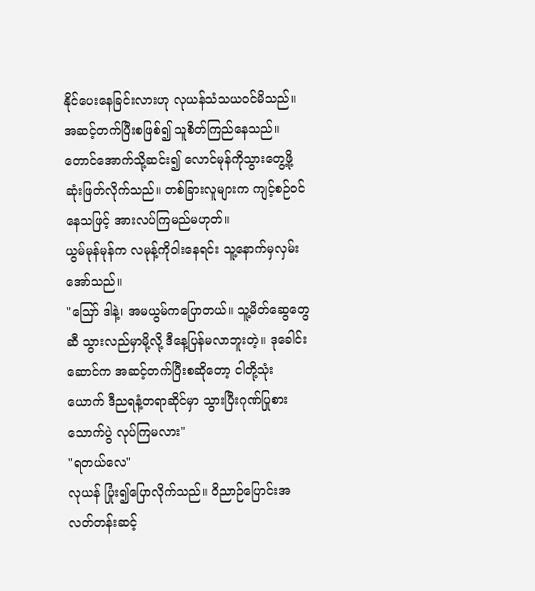နိုင်ပေးနေခြင်းလားဟု လုယန်သံသယဝင်မိသည်။
အဆင့်တက်ပြီးစဖြစ်၍ သူစိတ်ကြည်နေသည်။ တောင်အောက်သို့ဆင်း၍ လောင်မုန်ကိုသွားတွေ့ဖို့ ဆုံးဖြတ်လိုက်သည်။ တစ်ခြားလူများက ကျင့်စဉ်ဝင်နေသဖြင့် အားလပ်ကြမည်မဟုတ်။
ယွမ်မုန်မုန်က လမုန့်ကိုဝါးနေရင်း သူ့နောက်မှလှမ်းအော်သည်။
"ဪ ဒါနဲ့၊ အမယွမ်ကပြောတယ်။ သူ့မိတ်ဆွေတွေဆီ သွားလည်မှာမို့လို့ ဒီနေ့ပြန်မလာဘူးတဲ့။ ဒုခေါင်းဆောင်က အဆင့်တက်ပြီးစဆိုတော့ ငါတို့သုံးယောက် ဒီညရနံ့တရာဆိုင်မှာ သွားပြီးဂုဏ်ပြုစားသောက်ပွဲ လုပ်ကြမလား"
"ရတယ်လေ"
လုယန် ပြုံး၍ပြောလိုက်သည်။ ဝိညာဉ်ပြောင်းအလတ်တန်းဆင့်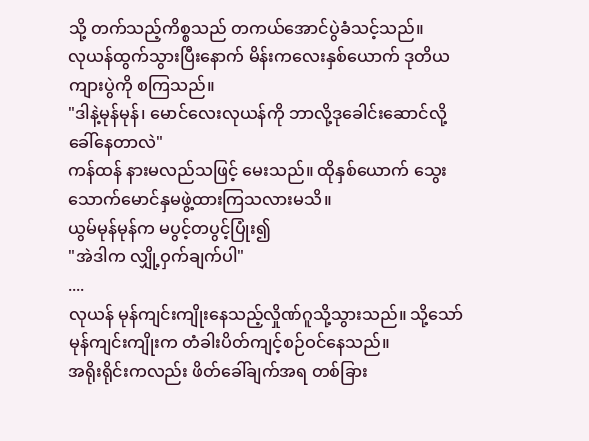သို့ တက်သည့်ကိစ္စသည် တကယ်အောင်ပွဲခံသင့်သည်။
လုယန်ထွက်သွားပြီးနောက် မိန်းကလေးနှစ်ယောက် ဒုတိယကျားပွဲကို စကြသည်။
"ဒါနဲ့မုန်မုန်၊ မောင်လေးလုယန်ကို ဘာလို့ဒုခေါင်းဆောင်လို့ ခေါ်နေတာလဲ"
ကန်ထန် နားမလည်သဖြင့် မေးသည်။ ထိုနှစ်ယောက် သွေးသောက်မောင်နှမဖွဲ့ထားကြသလားမသိ။
ယွမ်မုန်မုန်က မပွင့်တပွင့်ပြုံး၍
"အဲဒါက လျှို့ဝှက်ချက်ပါ"
....
လုယန် မုန်ကျင်းကျိုးနေသည့်လှိုဏ်ဂူသို့သွားသည်။ သို့သော် မုန်ကျင်းကျိုးက တံခါးပိတ်ကျင့်စဉ်ဝင်နေသည်။
အရိုးရိုင်းကလည်း ဖိတ်ခေါ်ချက်အရ တစ်ခြား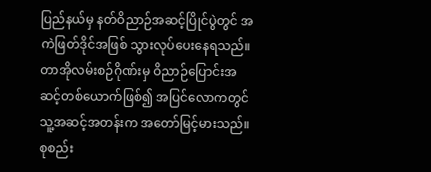ပြည်နယ်မှ နတ်ဝိညာဉ်အဆင့်ပြိုင်ပွဲတွင် အကဲဖြတ်ဒိုင်အဖြစ် သွားလုပ်ပေးနေရသည်။ တာအိုလမ်းစဉ်ဂိုဏ်းမှ ဝိညာဉ်ပြောင်းအဆင့်တစ်ယောက်ဖြစ်၍ အပြင်လောကတွင် သူ့အဆင့်အတန်းက အတော်မြင့်မားသည်။ စုစည်း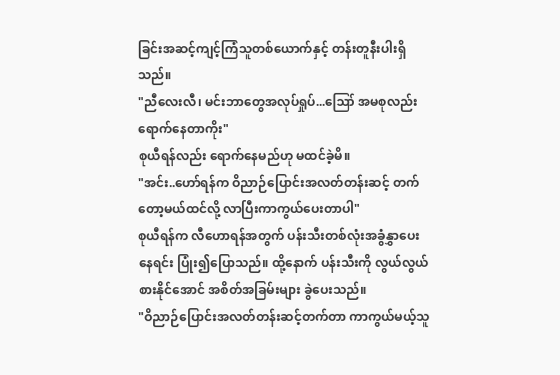ခြင်းအဆင့်ကျင့်ကြံသူတစ်ယောက်နှင့် တန်းတူနီးပါးရှိသည်။
"ညီလေးလီ၊ မင်းဘာတွေအလုပ်ရှုပ်...ဪ အမစုလည်း ရောက်နေတာကိုး"
စုယီရန်လည်း ရောက်နေမည်ဟု မထင်ခဲ့မိ။
"အင်း..ဟော်ရန်က ဝိညာဉ်ပြောင်းအလတ်တန်းဆင့် တက်တော့မယ်ထင်လို့ လာပြီးကာကွယ်ပေးတာပါ"
စုယီရန်က လီဟောရန်အတွက် ပန်းသီးတစ်လုံးအခွံနွှာပေးနေရင်း ပြုံး၍ပြောသည်။ ထို့နောက် ပန်းသီးကို လွယ်လွယ်စားနိုင်အောင် အစိတ်အခြမ်းများ ခွဲပေးသည်။
"ဝိညာဉ်ပြောင်းအလတ်တန်းဆင့်တက်တာ ကာကွယ်မယ့်သူ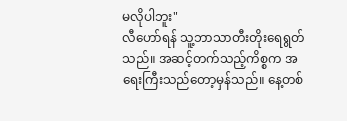မလိုပါဘူး"
လီဟော်ရန် သူ့ဘာသာတီးတိုးရေရွတ်သည်။ အဆင့်တက်သည့်ကိစ္စက အရေးကြီးသည်တော့မှန်သည်။ နေ့တစ်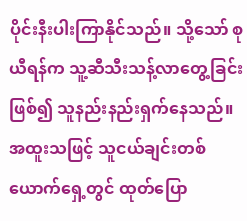ပိုင်းနီးပါးကြာနိုင်သည်။ သို့သော် စုယီရန်က သူ့ဆီသီးသန့်လာတွေ့ခြင်းဖြစ်၍ သူနည်းနည်းရှက်နေသည်။ အထူးသဖြင့် သူငယ်ချင်းတစ်ယောက်ရှေ့တွင် ထုတ်ပြော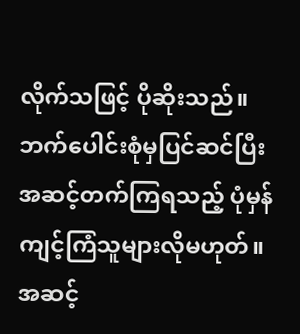လိုက်သဖြင့် ပိုဆိုးသည်။
ဘက်ပေါင်းစုံမှပြင်ဆင်ပြီး အဆင့်တက်ကြရသည့် ပုံမှန်ကျင့်ကြံသူများလိုမဟုတ်။ အဆင့်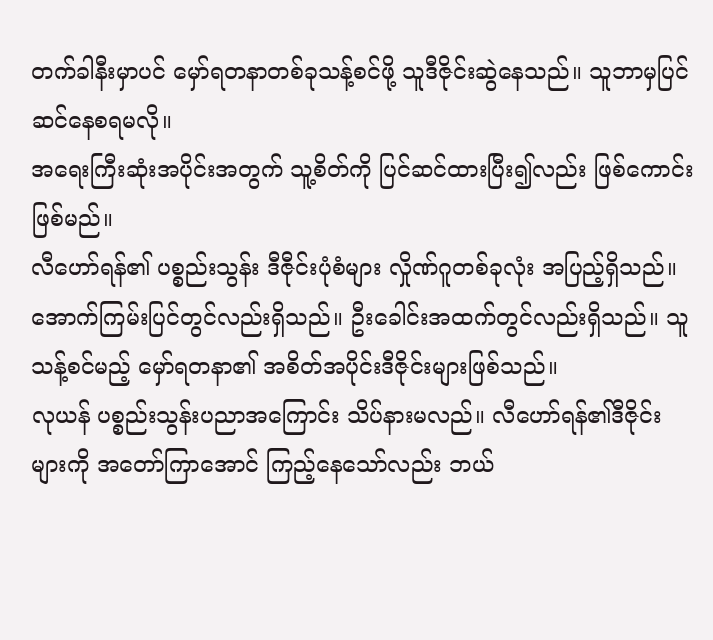တက်ခါနီးမှာပင် မှော်ရတနာတစ်ခုသန့်စင်ဖို့ သူဒီဇိုင်းဆွဲနေသည်။ သူဘာမှပြင်ဆင်နေစရမလို။
အရေးကြီးဆုံးအပိုင်းအတွက် သူ့စိတ်ကို ပြင်ဆင်ထားပြီး၍လည်း ဖြစ်ကောင်းဖြစ်မည်။
လီဟော်ရန်၏ ပစ္စည်းသွန်း ဒီဇီုင်းပုံစံများ လှိုဏ်ဂူတစ်ခုလုံး အပြည့်ရှိသည်။ အောက်ကြမ်းပြင်တွင်လည်းရှိသည်။ ဦးခေါင်းအထက်တွင်လည်းရှိသည်။ သူသန့်စင်မည့် မှော်ရတနာ၏ အစိတ်အပိုင်းဒီဇိုင်းများဖြစ်သည်။
လုယန် ပစ္စည်းသွန်းပညာအကြောင်း သိပ်နားမလည်။ လီဟော်ရန်၏ဒီဇိုင်းများကို အတော်ကြာအောင် ကြည့်နေသော်လည်း ဘယ်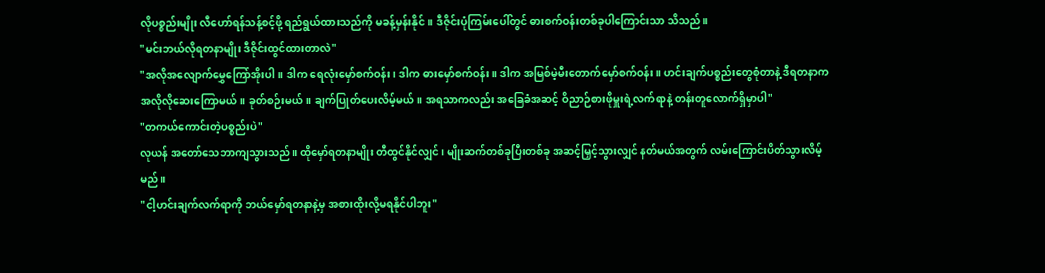လိုပစ္စည်းမျိုး လီဟော်ရန်သန့်စင့်ဖို့ ရည်ရွယ်ထားသည်ကို မခန့်မှန်းနိုင်။ ဒီဇိုင်းပုံကြမ်းပေါ်တွင် ဓားစက်ဝန်းတစ်ခုပါကြောင်းသာ သိသည်။
"မင်းဘယ်လိုရတနာမျိုး ဒီဇိုင်းထွင်ထားတာလဲ"
"အလိုအလျောက်မွှေကြော်အိုးပါ။ ဒါက ရေလုံးမှော်စက်ဝန်း၊ ဒါက ဓားမှော်စက်ဝန်း။ ဒါက အမြစ်မဲ့မီးတောက်မှော်စက်ဝန်း။ ဟင်းချက်ပစ္စည်းတွေစုံတာနဲ့ ဒီရတနာက အလိုလိုဆေးကြောမယ်။ ခုတ်စဉ်းမယ်။ ချက်ပြုတ်ပေးလိမ့်မယ်။ အရသာကလည်း အခြေခံအဆင့် ဝိညာဉ်စားဖိုမှူးရဲ့လက်ရာနဲ့ တန်းတူလောက်ရှိမှာပါ"
"တကယ်ကောင်းတဲ့ပစ္စည်းပဲ"
လုယန် အတော်သေဘာကျသွားသည်။ ထိုမှော်ရတနာမျိုး တီထွင်နိုင်လျှင်၊ မျိုးဆက်တစ်ခုပြီးတစ်ခု အဆင့်မြှင့်သွားလျှင် နတ်မယ်အတွက် လမ်းကြောင်းပိတ်သွားလိမ့်မည်။
"ငါ့ဟင်းချက်လက်ရာကို ဘယ်မှော်ရတနာနဲ့မှ အစားထိုးလို့မရနိုင်ပါဘူး"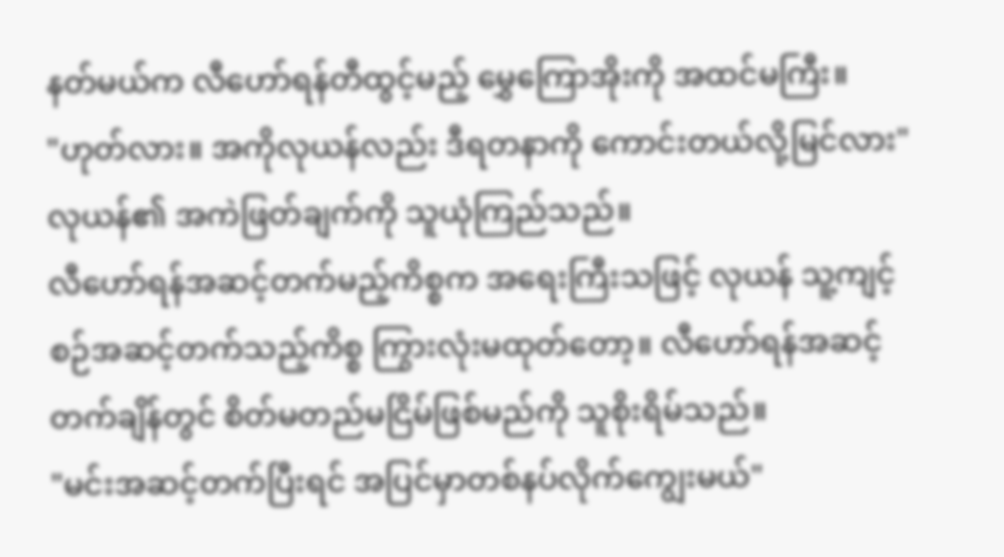နတ်မယ်က လီဟော်ရန်တီထွင့်မည့် မွှေကြောအိုးကို အထင်မကြီး။
"ဟုတ်လား။ အကိုလုယန်လည်း ဒီရတနာကို ကောင်းတယ်လို့မြင်လား"
လုယန်၏ အကဲဖြတ်ချက်ကို သူယုံကြည်သည်။
လီဟော်ရန်အဆင့်တက်မည့်ကိစ္စက အရေးကြီးသဖြင့် လုယန် သူ့ကျင့်စဉ်အဆင့်တက်သည့်ကိစ္စ ကြွားလုံးမထုတ်တော့။ လီဟော်ရန်အဆင့်တက်ချိန်တွင် စိတ်မတည်မငြိမ်ဖြစ်မည်ကို သူစိုးရိမ်သည်။
"မင်းအဆင့်တက်ပြီးရင် အပြင်မှာတစ်နပ်လိုက်ကျွေးမယ်"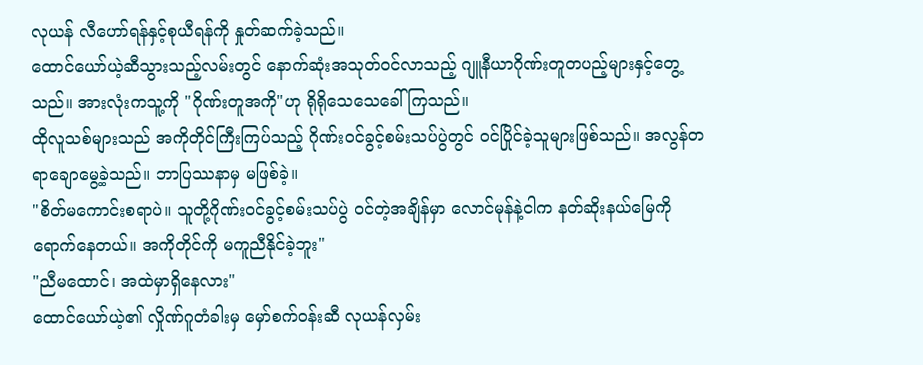လုယန် လီဟော်ရန်နှင့်စုယီရန်ကို နှုတ်ဆက်ခဲ့သည်။
ထောင်ယော်ယဲ့ဆီသွားသည့်လမ်းတွင် နောက်ဆုံးအသုတ်ဝင်လာသည့် ဂျူနီယာဂိုဏ်းတူတပည့်များနှင့်တွေ့သည်။ အားလုံးကသူ့ကို "ဂိုဏ်းတူအကို"ဟု ရိုရိုသေသေခေါ်ကြသည်။
ထိုလူသစ်များသည် အကိုတိုင်ကြီးကြပ်သည့် ဂိုဏ်းဝင်ခွင့်စမ်းသပ်ပွဲတွင် ဝင်ပြိုင်ခဲ့သူများဖြစ်သည်။ အလွန်တရာချောမွေ့ခဲ့သည်။ ဘာပြဿနာမှ မဖြစ်ခဲ့။
"စိတ်မကောင်းစရာပဲ။ သူတို့ဂိုဏ်းဝင်ခွင့်စမ်းသပ်ပွဲ ဝင်တဲ့အချိန်မှာ လောင်မုန်နဲ့ငါက နတ်ဆိုးနယ်မြေကိုရောက်နေတယ်။ အကိုတိုင်ကို မကူညီနိုင်ခဲ့ဘူး"
"ညီမထောင်၊ အထဲမှာရှိနေလား"
ထောင်ယော်ယဲ့၏ လှိုဏ်ဂူတံခါးမှ မှော်စက်ဝန်းဆီ လုယန်လှမ်း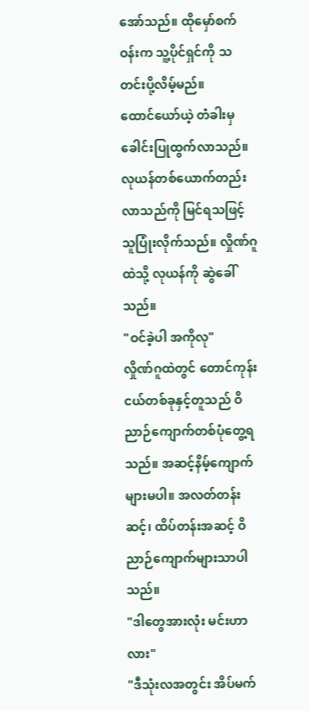အော်သည်။ ထိုမှော်စက်ဝန်းက သူ့ပိုင်ရှင်ကို သတင်းပို့လိမ့်မည်။
ထောင်ယော်ယဲ့ တံခါးမှ ခေါင်းပြုထွက်လာသည်။ လုယန်တစ်ယောက်တည်းလာသည်ကို မြင်ရသဖြင့် သူပြုံးလိုက်သည်။ လှိုဏ်ဂူထဲသို့ လုယန်ကို ဆွဲခေါ်သည်။
"ဝင်ခဲ့ပါ အကိုလု"
လှိုဏ်ဂူထဲတွင် တောင်ကုန်းငယ်တစ်ခုနှင့်တူသည် ဝိညာဉ်ကျောက်တစ်ပုံတွေ့ရသည်။ အဆင့်နိမ့်ကျောက်များမပါ။ အလတ်တန်းဆင့်၊ ထိပ်တန်းအဆင့် ဝိညာဉ်ကျောက်များသာပါသည်။
"ဒါတွေအားလုံး မင်းဟာလား"
"ဒီသုံးလအတွင်း အိပ်မက်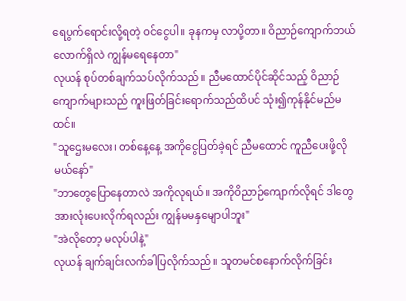ရေပွက်ရောင်းလို့ရတဲ့ ဝင်ငွေပါ။ ခုနကမှ လာပို့တာ။ ဝိညာဉ်ကျောက်ဘယ်လောက်ရှိလဲ ကျွန်မရေနေတာ"
လုယန် စုပ်တစ်ချက်သပ်လိုက်သည်။ ညီမထောင်ပိုင်ဆိုင်သည့် ဝိညာဉ်ကျောက်များသည် ကူးဖြတ်ခြင်းရောက်သည်ထိပင် သုံး၍ကုန်နိုင်မည်မထင်။
"သူဌေးမလေး၊ တစ်နေ့နေ့ အကိုငွေပြတ်ခဲ့ရင် ညီမထောင် ကူညီပေးဖို့လိုမယ်နော်"
"ဘာတွေပြောနေတာလဲ အကိုလုရယ်။ အကိုဝိညာဉ်ကျောက်လိုရင် ဒါတွေအားလုံးပေးလိုက်ရလည်း ကျွန်မမနှမျောပါဘူး"
"အဲလိုတော့ မလုပ်ပါနဲ့"
လုယန် ချက်ချင်းလက်ခါပြလိုက်သည်။ သူတမင်စနောက်လိုက်ခြင်း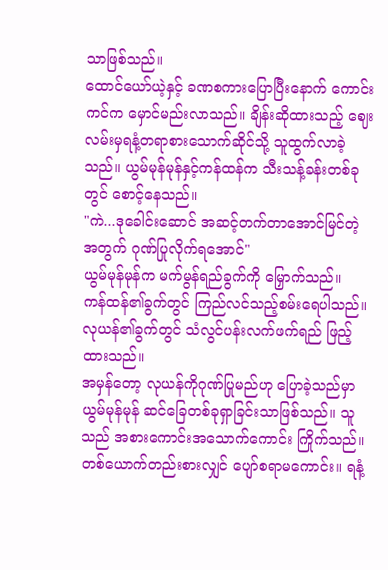သာဖြစ်သည်။
ထောင်ယော်ယဲ့နှင့် ခဏစကားပြောပြီးနောက် ကောင်းကင်က မှောင်မည်းလာသည်။ ချိန်းဆိုထားသည့် ဈေးလမ်းမှရနံ့တရာစားသောက်ဆိုင်သို့ သူထွက်လာခဲ့သည်။ ယွမ်မုန်မုန်နှင့်ကန်ထန်က သီးသန့်ခန်းတစ်ခုတွင် စောင့်နေသည်။
"ကဲ...ဒုခေါင်းဆောင် အဆင့်တက်တာအောင်မြင်တဲ့အတွက် ဂုဏ်ပြုလိုက်ရအောင်"
ယွမ်မုန်မုန်က မက်မွန်ရည်ခွက်ကို မြှောက်သည်။
ကန်ထန်၏ခွက်တွင် ကြည်လင်သည့်စမ်းရေပါသည်။
လုယန်၏ခွက်တွင် သံလွင်ပန်းလက်ဖက်ရည် ဖြည့်ထားသည်။
အမှန်တော့ လုယန်ကိုဂုဏ်ပြုမည်ဟု ပြောခဲ့သည်မှာ ယွမ်မုန်မုန် ဆင်ခြေတစ်ခုရှာခြင်းသာဖြစ်သည်။ သူသည် အစားကောင်းအသောက်ကောင်း ကြိုက်သည်။
တစ်ယောက်တည်းစားလျှင် ပျော်စရာမကောင်း။ ရနံ့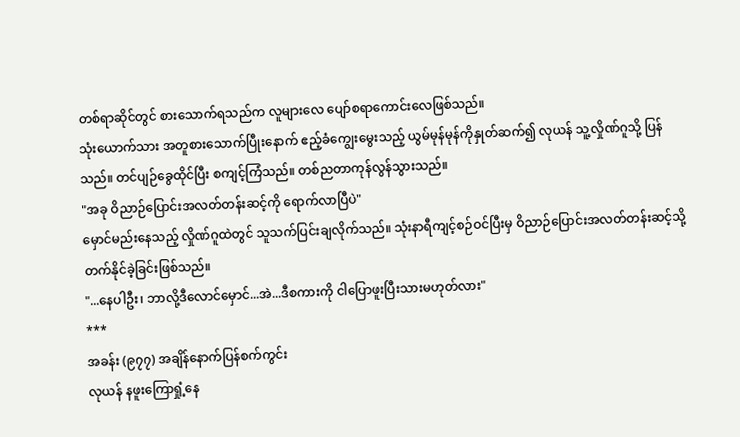တစ်ရာဆိုင်တွင် စားသောက်ရသည်က လူများလေ ပျော်စရာကောင်းလေဖြစ်သည်။
သုံးယောက်သား အတူစားသောက်ပြီုးနောက် ဧည့်ခံကျွေးမွေးသည့် ယွမ်မုန်မုန်ကိုနှုတ်ဆက်၍ လုယန် သူ့လှိုဏ်ဂူသို့ ပြန်သည်။ တင်ပျဉ်ခွေထိုင်ပြီး စကျင့်ကြံသည်။ တစ်ညတာကုန်လွန်သွားသည်။
"အခု ဝိညာဉ်ပြောင်းအလတ်တန်းဆင့်ကို ရောက်လာပြီပဲ"
မှောင်မည်းနေသည့် လှိုဏ်ဂူထဲတွင် သူသက်ပြင်းချလိုက်သည်။ သုံးနာရီကျင့်စဉ်ဝင်ပြီးမှ ဝိညာဉ်ပြောင်းအလတ်တန်းဆင့်သို့ တက်နိုင်ခဲ့ခြင်းဖြစ်သည်။
"...နေပါဦး၊ ဘာလို့ဒီလောင်မှောင်...အဲ...ဒီစကားကို ငါပြောဖူးပြီးသားမဟုတ်လား"
***
အခန်း (၉၇၇) အချိန်နောက်ပြန်စက်ကွင်း
လုယန် နဖူးကြောရှုံ့နေ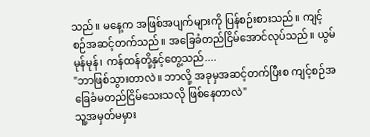သည်။ မနေ့က အဖြစ်အပျက်များကို ပြန်စဉ်းစားသည်။ ကျင့်စဉ်အဆင့်တက်သည်။ အခြေခံတည်ငြိမ်အောင်လုပ်သည်။ ယွမ်မုန်မုန်၊ ကန်ထန်တို့နှင့်တွေ့သည်....
"ဘာဖြစ်သွားတာလဲ။ ဘာလို့ အခုမှအဆင့်တက်ပြီးစ ကျင့်စဉ်အခြေခံမတည်ငြိမ်သေးသလို ဖြစ်နေတာလဲ"
သူ့အမှတ်မမှား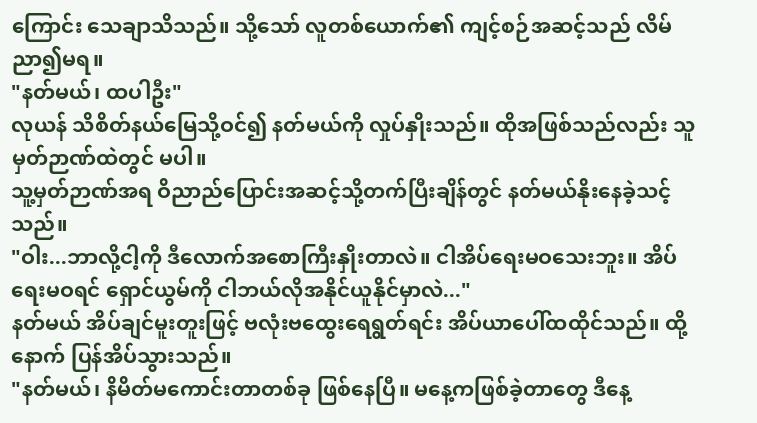ကြောင်း သေချာသိသည်။ သို့သော် လူတစ်ယောက်၏ ကျင့်စဉ်အဆင့်သည် လိမ်ညာ၍မရ။
"နတ်မယ်၊ ထပါဦး"
လုယန် သိစိတ်နယ်မြေသို့ဝင်၍ နတ်မယ်ကို လှုပ်နှိုးသည်။ ထိုအဖြစ်သည်လည်း သူမှတ်ဉာဏ်ထဲတွင် မပါ။
သူ့မှတ်ဉာဏ်အရ ဝိညာည်ပြောင်းအဆင့်သို့တက်ပြီးချိန်တွင် နတ်မယ်နိုးနေခဲ့သင့်သည်။
"ဝါး...ဘာလို့ငါ့ကို ဒီလောက်အစောကြီးနှိုးတာလဲ။ ငါအိပ်ရေးမဝသေးဘူး။ အိပ်ရေးမဝရင် ရှောင်ယွမ်ကို ငါဘယ်လိုအနိုင်ယူနိုင်မှာလဲ..."
နတ်မယ် အိပ်ချင်မူးတူးဖြင့် ဗလုံးဗထွေးရေရွတ်ရင်း အိပ်ယာပေါ်ထထိုင်သည်။ ထို့နောက် ပြန်အိပ်သွားသည်။
"နတ်မယ်၊ နိမိတ်မကောင်းတာတစ်ခု ဖြစ်နေပြီ။ မနေ့ကဖြစ်ခဲ့တာတွေ ဒီနေ့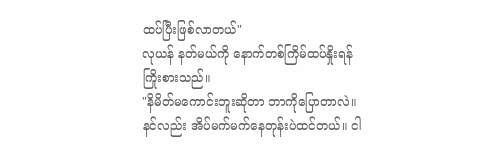ထပ်ပြီးဖြစ်လာတယ်"
လုယန် နတ်မယ်ကို နောက်တစ်ကြိမ်ထပ်နှိုးရန် ကြိုးစားသည်။
"နိမိတ်မကောင်းဘူးဆိုတာ ဘာကိုပြောတာလဲ။ နင်လည်း အိပ်မက်မက်နေတုန်းပဲထင်တယ်။ ငါ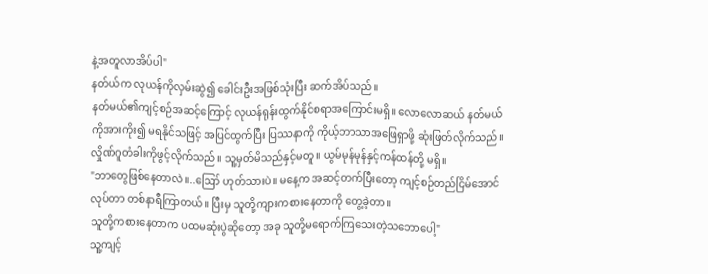နဲ့အတူလာအိပ်ပါ"
နတ်ယ်က လုယန်ကိုလှမ်းဆွဲ၍ ခေါင်းဦးအဖြစ်သုံးပြီး ဆက်အိပ်သည်။
နတ်မယ်၏ကျင့်စဉ်အဆင့်ကြောင့် လုယန်ရုန်းထွက်နိုင်စရာအကြောင်းမရှိ။ လောလောဆယ် နတ်မယ်ကိုအားကိုး၍ မရနိုင်သဖြင့် အပြင်ထွက်ပြီး ပြဿနာကို ကိုယ့်ဘာသာအဖြေရှာဖို့ ဆုံးဖြတ်လိုက်သည်။
လှိုဏ်ဂူတံခါးကိုဖွင့်လိုက်သည်။ သူ့မှတ်မိသည်နှင့်မတူ။ ယွမ်မုန်မုန်နှင့်ကန်ထန်တို့ မရှိ။
"ဘာတွေဖြစ်နေတာလဲ။..ဪ ဟုတ်သားပဲ။ မနေ့က အဆင့်တက်ပြီးတော့ ကျင့်စဉ်တည်ငြိမ်အောင်လုပ်တာ တစ်နာရီကြာတယ်။ ပြီးမှ သူတို့ကျားကစားနေတာကို တွေ့ခဲ့တာ။
သူတို့ကစားနေတာက ပထမဆုံးပွဲဆိုတော့ အခု သူတို့မရောက်ကြသေးတဲ့သဘောပေါ့"
သူ့ကျင့်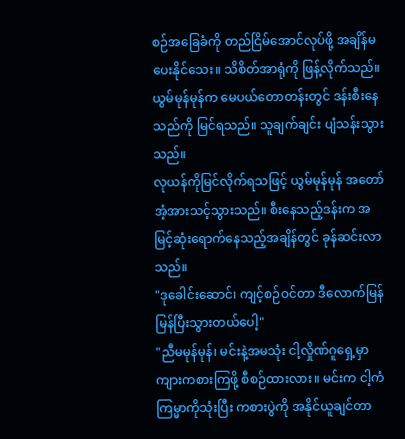စဉ်အခြေခံကို တည်ငြိမ်အောင်လုပ်ဖို့ အချိန်မပေးနိုင်သေး။ သိစိတ်အာရုံကို ဖြန့်လိုက်သည်။ ယွမ်မုန်မုန်က မေပယ်တောတန်းတွင် ဒန်းစီးနေသည်ကို မြင်ရသည်။ သူချက်ချင်း ပျံသန်းသွားသည်။
လုယန်ကိုမြင်လိုက်ရသဖြင့် ယွမ်မုန်မုန် အတော်အံ့အားသင့်သွားသည်။ စီးနေသည့်ဒန်းက အမြင့်ဆုံးရောက်နေသည့်အချိန်တွင် ခုန်ဆင်းလာသည်။
"ဒုခေါင်းဆောင်၊ ကျင့်စဉ်ဝင်တာ ဒီလောက်မြန်မြန်ပြီးသွားတယ်ပေါ့"
"ညီမမုန်မုန်၊ မင်းနဲ့အမသုံး ငါ့လှိုဏ်ဂူရှေ့မှာ ကျားကစားကြဖို့ စီစဉ်ထားလား။ မင်းက ငါ့ကံကြမ္မာကိုသုံးပြီး ကစားပွဲကို အနိုင်ယူချင်တာ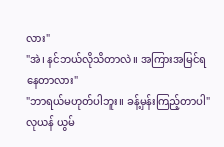လား"
"အဲ၊ နင်ဘယ်လိုသိတာလဲ။ အကြားအမြင်ရနေတာလား"
"ဘာရယ်မဟုတ်ပါဘူး။ ခန့်မှန်းကြည့်တာပါ"
လုယန် ယွမ်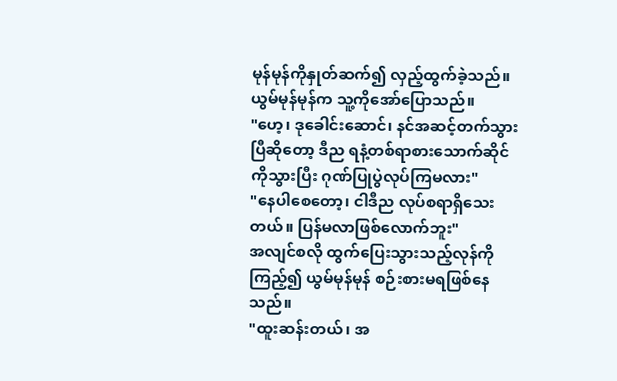မုန်မုန်ကိုနှုတ်ဆက်၍ လှည့်ထွက်ခဲ့သည်။
ယွမ်မုန်မုန်က သူ့ကိုအော်ပြောသည်။
"ဟေ့၊ ဒုခေါင်းဆောင်၊ နင်အဆင့်တက်သွားပြီဆိုတော့ ဒီည ရနံ့တစ်ရာစားသောက်ဆိုင်ကိုသွားပြီး ဂုဏ်ပြုပွဲလုပ်ကြမလား"
"နေပါစေတော့၊ ငါဒီည လုပ်စရာရှိသေးတယ်။ ပြန်မလာဖြစ်လောက်ဘူး"
အလျင်စလို ထွက်ပြေးသွားသည့်လုန်ကိုကြည့်၍ ယွမ်မုန်မုန် စဉ်းစားမရဖြစ်နေသည်။
"ထူးဆန်းတယ်၊ အ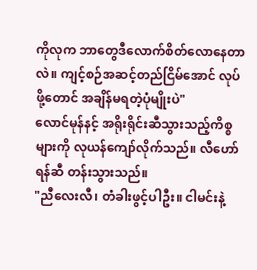ကိုလုက ဘာတွေဒီလောက်စိတ်လောနေတာလဲ။ ကျင့်စဉ်အဆင့်တည်ငြိမ်အောင် လုပ်ဖို့တောင် အချိန်မရတဲ့ပုံမျိုးပဲ"
လောင်မုန်နင့် အရိုးရိုင်းဆီသွားသည့်ကိစ္စများကို လုယန်ကျော်လိုက်သည်။ လီဟော်ရန်ဆီ တန်းသွားသည်။
"ညီလေးလီ၊ တံခါးဖွင့်ပါဦး။ ငါမင်းနဲ့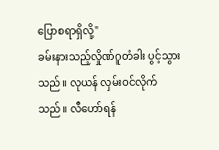ပြောစရာရှိလို့"
ခမ်းနားသည့်လှိုဏ်ဂူတံခါး ပွင့်သွားသည်။ လုယန် လှမ်းဝင်လိုက်သည်။ လီဟော်ရန်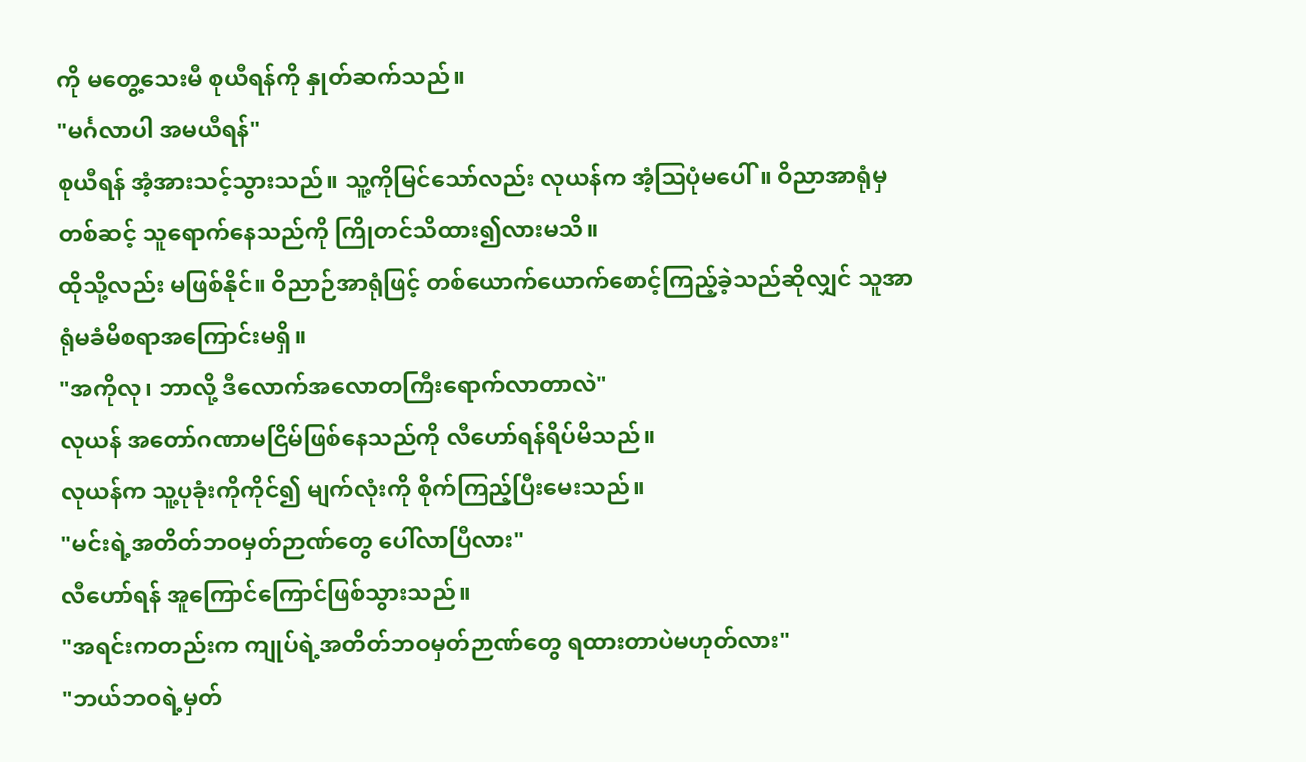ကို မတွေ့သေးမီ စုယီရန်ကို နှုတ်ဆက်သည်။
"မင်္ဂလာပါ အမယီရန်"
စုယီရန် အံ့အားသင့်သွားသည်။ သူ့ကိုမြင်သော်လည်း လုယန်က အံ့ဩပုံမပေါ်။ ဝိညာအာရုံမှတစ်ဆင့် သူရောက်နေသည်ကို ကြိုတင်သိထား၍လားမသိ။
ထိုသို့လည်း မဖြစ်နိုင်။ ဝိညာဉ်အာရုံဖြင့် တစ်ယောက်ယောက်စောင့်ကြည့်ခဲ့သည်ဆိုလျှင် သူအာရုံမခံမိစရာအကြောင်းမရှိ။
"အကိုလု၊ ဘာလို့ ဒီလောက်အလောတကြီးရောက်လာတာလဲ"
လုယန် အတော်ဂဏာမငြိမ်ဖြစ်နေသည်ကို လီဟော်ရန်ရိပ်မိသည်။
လုယန်က သူ့ပုခုံးကိုကိုင်၍ မျက်လုံးကို စိုက်ကြည့်ပြီးမေးသည်။
"မင်းရဲ့အတိတ်ဘဝမှတ်ဉာဏ်တွေ ပေါ်လာပြီလား"
လီဟော်ရန် အူကြောင်ကြောင်ဖြစ်သွားသည်။
"အရင်းကတည်းက ကျုပ်ရဲ့အတိတ်ဘဝမှတ်ဉာဏ်တွေ ရထားတာပဲမဟုတ်လား"
"ဘယ်ဘဝရဲ့မှတ်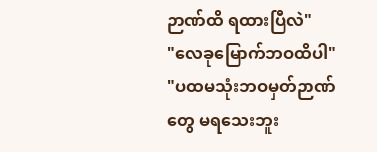ဉာဏ်ထိ ရထားပြီလဲ"
"လေခုမြောက်ဘဝထိပါ"
"ပထမသုံးဘဝမှတ်ဉာဏ်တွေ မရသေးဘူး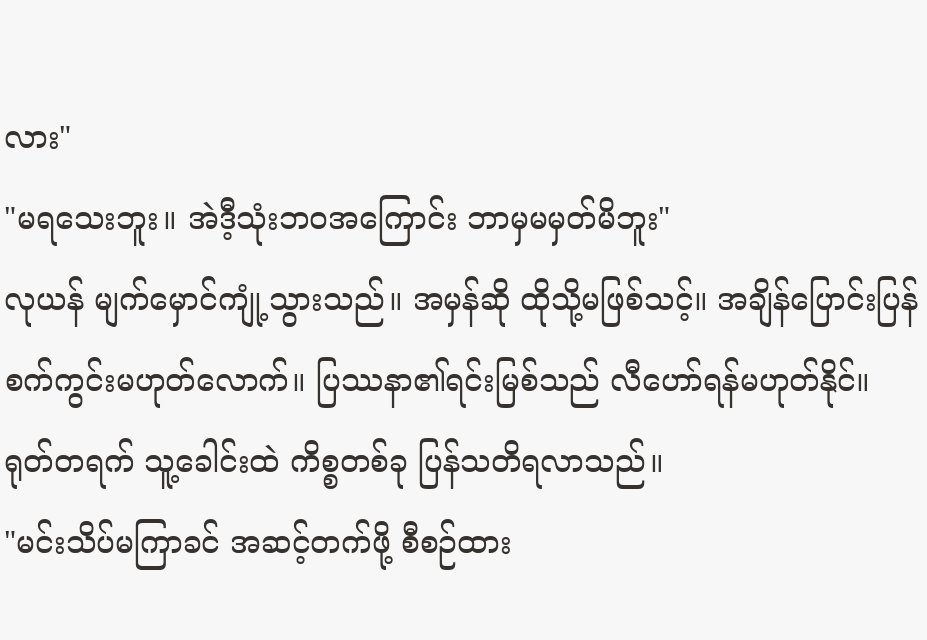လား"
"မရသေးဘူး။ အဲဒီ့သုံးဘဝအကြောင်း ဘာမှမမှတ်မိဘူး"
လုယန် မျက်မှောင်ကျုံ့သွားသည်။ အမှန်ဆို ထိုသို့မဖြစ်သင့်။ အချိန်ပြောင်းပြန်စက်ကွင်းမဟုတ်လောက်။ ပြဿနာ၏ရင်းမြစ်သည် လီဟော်ရန်မဟုတ်နိုင်။
ရုတ်တရက် သူ့ခေါင်းထဲ ကိစ္စတစ်ခု ပြန်သတိရလာသည်။
"မင်းသိပ်မကြာခင် အဆင့်တက်ဖို့ စီစဉ်ထား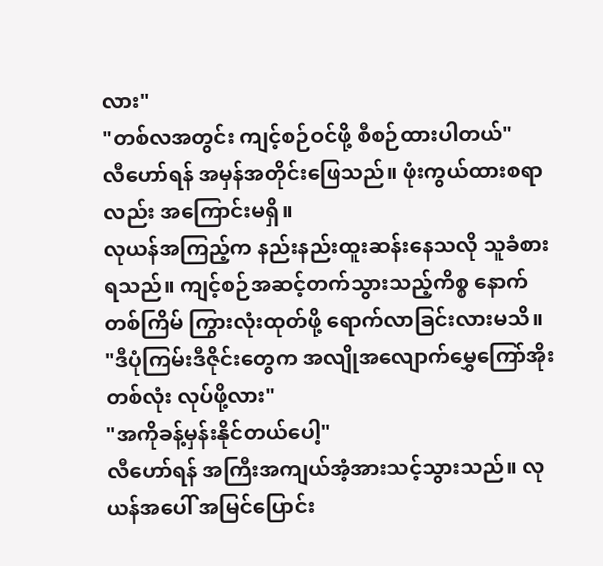လား"
"တစ်လအတွင်း ကျင့်စဉ်ဝင်ဖို့ စီစဉ်ထားပါတယ်"
လီဟော်ရန် အမှန်အတိုင်းဖြေသည်။ ဖုံးကွယ်ထားစရာလည်း အကြောင်းမရှိ။
လုယန်အကြည့်က နည်းနည်းထူးဆန်းနေသလို သူခံစားရသည်။ ကျင့်စဉ်အဆင့်တက်သွားသည့်ကိစ္စ နောက်တစ်ကြိမ် ကြွားလုံးထုတ်ဖို့ ရောက်လာခြင်းလားမသိ။
"ဒီပုံကြမ်းဒီဇိုင်းတွေက အလျိုအလျောက်မွှေကြော်အိုးတစ်လုံး လုပ်ဖို့လား"
"အကိုခန့်မှန်းနိုင်တယ်ပေါ့"
လီဟော်ရန် အကြီးအကျယ်အံ့အားသင့်သွားသည်။ လုယန်အပေါ် အမြင်ပြောင်း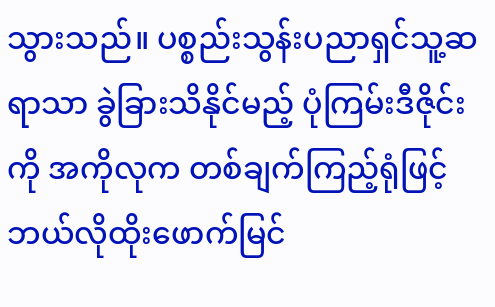သွားသည်။ ပစ္စည်းသွန်းပညာရှင်သူ့ဆရာသာ ခွဲခြားသိနိုင်မည့် ပုံကြမ်းဒီဇိုင်းကို အကိုလုက တစ်ချက်ကြည့်ရုံဖြင့် ဘယ်လိုထိုးဖောက်မြင်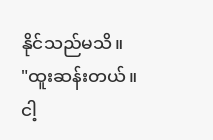နိုင်သည်မသိ။
"ထူးဆန်းတယ်။ ငါ့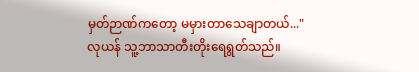မှတ်ဉာဏ်ကတော့ မမှားတာသေချာတယ်..."
လုယန် သူ့ဘာသာတီးတိုးရေရွတ်သည်။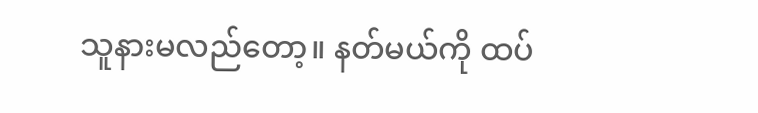သူနားမလည်တော့။ နတ်မယ်ကို ထပ်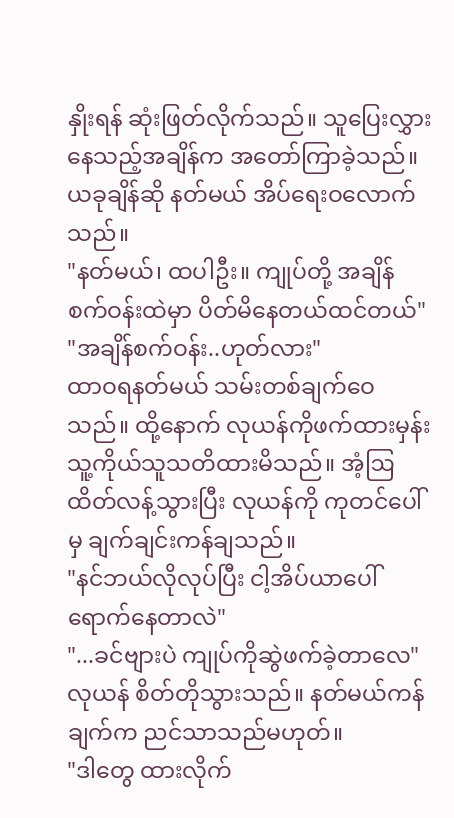နှိုးရန် ဆုံးဖြတ်လိုက်သည်။ သူပြေးလွှားနေသည့်အချိန်က အတော်ကြာခဲ့သည်။ ယခုချိန်ဆို နတ်မယ် အိပ်ရေးဝလောက်သည်။
"နတ်မယ်၊ ထပါဦး။ ကျုပ်တို့ အချိန်စက်ဝန်းထဲမှာ ပိတ်မိနေတယ်ထင်တယ်"
"အချိန်စက်ဝန်း..ဟုတ်လား"
ထာဝရနတ်မယ် သမ်းတစ်ချက်ဝေသည်။ ထို့နောက် လုယန်ကိုဖက်ထားမှန်း သူ့ကိုယ်သူသတိထားမိသည်။ အံ့ဩထိတ်လန့်သွားပြီး လုယန်ကို ကုတင်ပေါ်မှ ချက်ချင်းကန်ချသည်။
"နင်ဘယ်လိုလုပ်ပြီး ငါ့အိပ်ယာပေါ်ရောက်နေတာလဲ"
"...ခင်ဗျားပဲ ကျုပ်ကိုဆွဲဖက်ခဲ့တာလေ"
လုယန် စိတ်တိုသွားသည်။ နတ်မယ်ကန်ချက်က ညင်သာသည်မဟုတ်။
"ဒါတွေ ထားလိုက်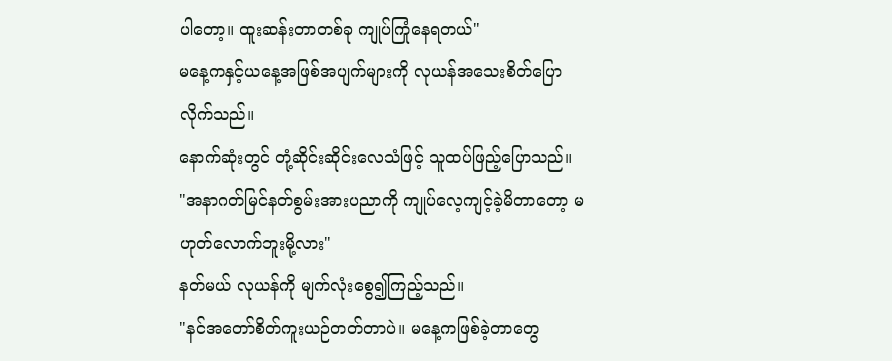ပါတော့။ ထူးဆန်းတာတစ်ခု ကျုပ်ကြုံနေရတယ်"
မနေ့ကနှင့်ယနေ့အဖြစ်အပျက်များကို လုယန်အသေးစိတ်ပြောလိုက်သည်။
နောက်ဆုံးတွင် တုံ့ဆိုင်းဆိုင်းလေသံဖြင့် သူထပ်ဖြည့်ပြောသည်။
"အနာဂတ်မြင်နတ်စွမ်းအားပညာကို ကျုပ်လေ့ကျင့်ခဲ့မိတာတော့ မဟုတ်လောက်ဘူးမို့လား"
နတ်မယ် လုယန်ကို မျက်လုံးစွေ၍ကြည့်သည်။
"နင်အတော်စိတ်ကူးယဉ်တတ်တာပဲ။ မနေ့ကဖြစ်ခဲ့တာတွေ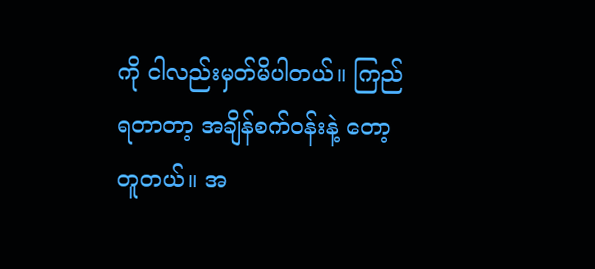ကို ငါလည်းမှတ်မိပါတယ်။ ကြည်ရတာတာ့ အချိန်စက်ဝန်းနဲ့ တော့တူတယ်။ အ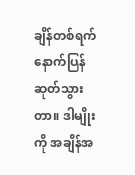ချိန်တစ်ရက် နောက်ပြန်ဆုတ်သွားတာ။ ဒါမျိုးကို အချိန်အ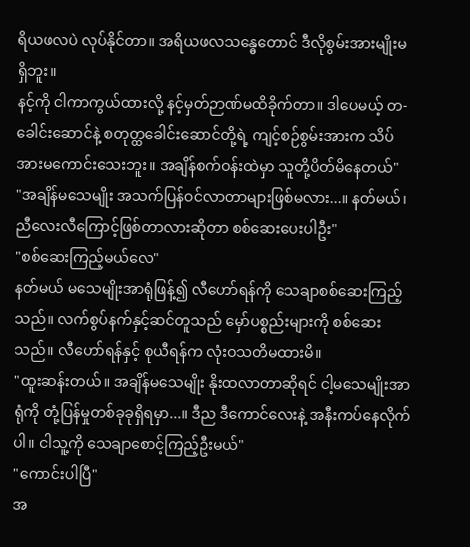ရိယဖလပဲ လုပ်နိုင်တာ။ အရိယဖလသန္ဓေတောင် ဒီလိုစွမ်းအားမျိုးမရှိဘူး။
နင့်ကို ငါကာကွယ်ထားလို့ နင့်မှတ်ဉာဏ်မထိခိုက်တာ။ ဒါပေမယ့် တ-ခေါင်းဆောင်နဲ့ စတုတ္ထခေါင်းဆောင်တို့ရဲ့ ကျင့်စဉ်စွမ်းအားက သိပ်အားမကောင်းသေးဘူး။ အချိန်စက်ဝန်းထဲမှာ သူတို့ပိတ်မိနေတယ်"
"အချိန်မသေမျိုး အသက်ပြန်ဝင်လာတာများဖြစ်မလား...။ နတ်မယ်၊ ညီလေးလီကြောင့်ဖြစ်တာလားဆိုတာ စစ်ဆေးပေးပါဦး"
"စစ်ဆေးကြည့်မယ်လေ"
နတ်မယ် မသေမျိုးအာရုံဖြန့်၍ လီဟော်ရန်ကို သေချာစစ်ဆေးကြည့်သည်။ လက်စွပ်နက်နှင့်ဆင်တူသည် မှော်ပစ္စည်းများကို စစ်ဆေးသည်။ လီဟော်ရန်နှင့် စုယီရန်က လုံးဝသတိမထားမိ။
"ထူးဆန်းတယ်။ အချိန်မသေမျိုး နိုးထလာတာဆိုရင် ငါ့မသေမျိုးအာရုံကို တုံ့ပြန်မှုတစ်ခုခုရှိရမှာ...။ ဒီည ဒီကောင်လေးနဲ့ အနီးကပ်နေလိုက်ပါ။ ငါသူ့ကို သေချာစောင့်ကြည့်ဦးမယ်"
"ကောင်းပါပြီ"
အ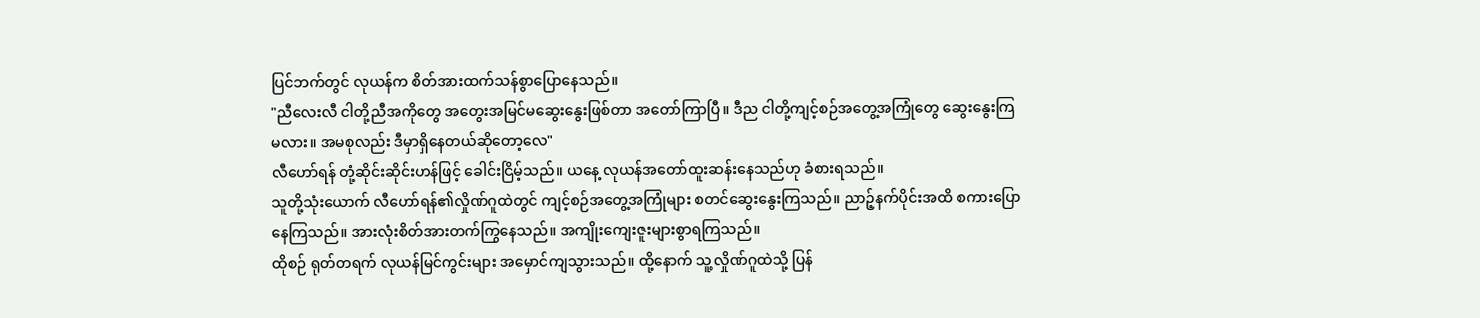ပြင်ဘက်တွင် လုယန်က စိတ်အားထက်သန်စွာပြောနေသည်။
"ညီလေးလီ ငါတို့ညီအကိုတွေ အတွေးအမြင်မဆွေးနွေးဖြစ်တာ အတော်ကြာပြီ။ ဒီည ငါတို့ကျင့်စဉ်အတွေ့အကြုံတွေ ဆွေးနွေးကြမလား။ အမစုလည်း ဒီမှာရှိနေတယ်ဆိုတော့လေ"
လီဟော်ရန် တုံ့ဆိုင်းဆိုင်းဟန်ဖြင့် ခေါင်းငြိမ့်သည်။ ယနေ့ လုယန်အတော်ထူးဆန်းနေသည်ဟု ခံစားရသည်။
သူတို့သုံးယောက် လီဟော်ရန်၏လှိုဏ်ဂူထဲတွင် ကျင့်စဉ်အတွေ့အကြုံများ စတင်ဆွေးနွေးကြသည်။ ညာဉ့်နက်ပိုင်းအထိ စကားပြောနေကြသည်။ အားလုံးစိတ်အားတက်ကြွနေသည်။ အကျိုးကျေးဇူးများစွာရကြသည်။
ထိုစဉ် ရုတ်တရက် လုယန်မြင်ကွင်းများ အမှောင်ကျသွားသည်။ ထို့နောက် သူ့လှိုဏ်ဂူထဲသို့ ပြန်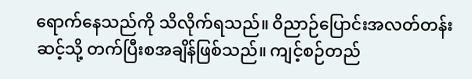ရောက်နေသည်ကို သိလိုက်ရသည်။ ဝိညာဉ်ပြောင်းအလတ်တန်းဆင့်သို့ တက်ပြီးစအချိန်ဖြစ်သည်။ ကျင့်စဉ်တည်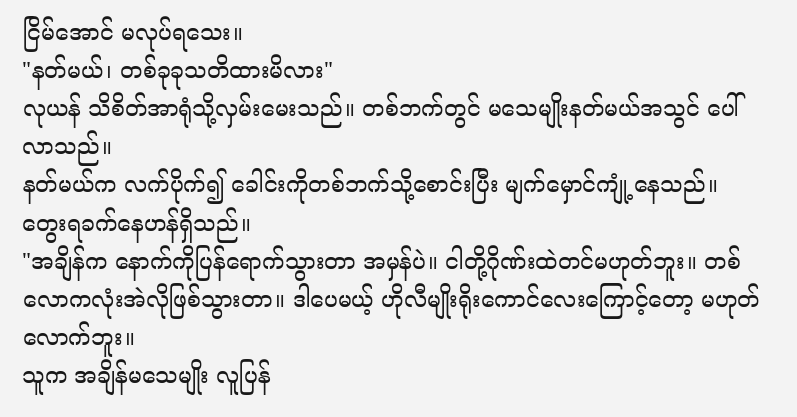ငြိမ်အောင် မလုပ်ရသေး။
"နတ်မယ်၊ တစ်ခုခုသတိထားမိလား"
လုယန် သိစိတ်အာရုံသို့လှမ်းမေးသည်။ တစ်ဘက်တွင် မသေမျိုးနတ်မယ်အသွင် ပေါ်လာသည်။
နတ်မယ်က လက်ပိုက်၍ ခေါင်းကိုတစ်ဘက်သို့စောင်းပြီး မျက်မှောင်ကျုံ့နေသည်။ တွေးရခက်နေဟန်ရှိသည်။
"အချိန်က နောက်ကိုပြန်ရောက်သွားတာ အမှန်ပဲ။ ငါတို့ဂိုဏ်းထဲတင်မဟုတ်ဘူး။ တစ်လောကလုံးအဲလိုဖြစ်သွားတာ။ ဒါပေမယ့် ဟိုလီမျိုးရိုးကောင်လေးကြောင့်တော့ မဟုတ်လောက်ဘူး။
သူက အချိန်မသေမျိုး လူပြန်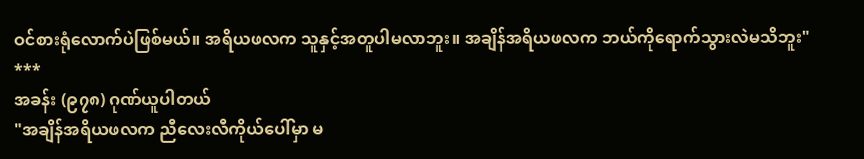ဝင်စားရုံလောက်ပဲဖြစ်မယ်။ အရိယဖလက သူနှင့်အတူပါမလာဘူး။ အချိန်အရိယဖလက ဘယ်ကိုရောက်သွားလဲမသိဘူး"
***
အခန်း (၉၇၈) ဂုဏ်ယူပါတယ်
"အချိန်အရိယဖလက ညီလေးလီကိုယ်ပေါ်မှာ မ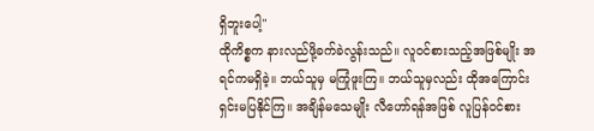ရှိဘူးပေါ့"
ထိုကိစ္စက နားလည်ဖို့ခက်ခဲလွန်းသည်။ လူဝင်စားသည့်အဖြစ်မျိုး အရင်ကမရှိခဲ့။ ဘယ်သူမှ မကြုံဖူးကြ။ ဘယ်သူမှလည်း ထိုအကြောင်း ရှင်းမပြနိုင်ကြ။ အချိန်မသေမျိုး လီဟော်ရန်အဖြစ် လူပြန်ဝင်စား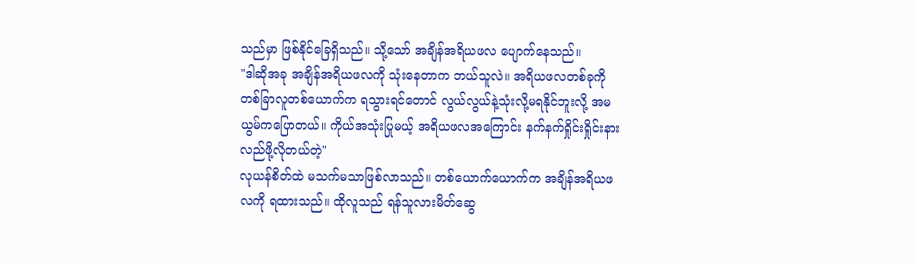သည်မှာ ဖြစ်နိုင်ခြေရှိသည်။ သို့သော် အချိန်အရိယဖလ ပျောက်နေသည်။
"ဒါဆိုအခု အချိန်အရိယဖလကို သုံးနေတာက ဘယ်သူလဲ။ အရိယဖလတစ်ခုကို တစ်ခြာလူတစ်ယောက်က ရသွားရင်တောင် လွယ်လွယ်နဲ့သုံးလို့မရနိုင်ဘူးလို့ အမယွမ်ကပြောတယ်။ ကိုယ်အသုံးပြုမယ့် အရိယဖလအကြောင်း နက်နက်ရှိုင်းရှိုင်းနားလည်ဖို့လိုတယ်တဲ့"
လုယန်စိတ်ထဲ မသက်မသာဖြစ်လာသည်။ တစ်ယောက်ယောက်က အချိန်အရိယဖလကို ရထားသည်။ ထိုလူသည် ရန်သူလားမိတ်ဆွေ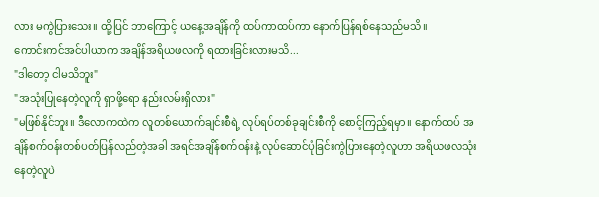လား မကွဲပြားသေး။ ထို့ပြင် ဘာကြောင့် ယနေ့အချိန်ကို ထပ်ကာထပ်ကာ နောက်ပြန်ရစ်နေသည်မသိ။
ကောင်းကင်အင်ပါယာက အချိန်အရိယဖလကို ရထားခြင်းလားမသိ...
"ဒါတော့ ငါမသိဘူး"
"အသုံးပြုနေတဲ့လူကို ရှာဖို့ရော နည်းလမ်းရှိလား"
"မဖြစ်နိုင်ဘူး။ ဒီလောကထဲက လူတစ်ယောက်ချင်းစီရဲ့ လုပ်ရပ်တစ်ခုချင်းစီကို စောင့်ကြည့်ရမှာ။ နောက်ထပ် အချိန်စက်ဝန်းတစ်ပတ်ပြန်လည်တဲ့အခါ အရင်အချိန်စက်ဝန်းနဲ့ လုပ်ဆောင်ပုံခြင်းကွဲပြားနေတဲ့လူဟာ အရိယဖလသုံးနေတဲ့လူပဲ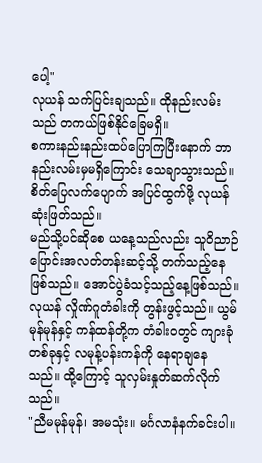ပေါ့"
လုယန် သက်ပြင်းချသည်။ ထိုနည်းလမ်းသည် တကယ်ဖြစ်နိုင်ခြေမရှိ။
စကားနည်းနည်းထပ်ပြောကြပြီးနောက် ဘာနည်းလမ်းမှမရှိကြောင်း သေချာသွားသည်။ စိတ်ပြေလက်ပျောက် အပြင်ထွက်ဖို့ လုယန် ဆုံးဖြတ်သည်။
မည်သို့ပင်ဆိုစေ ယနေ့သည်လည်း သူဝိညာဉ်ပြောင်းအလတ်တန်းဆင့်သို့ တက်သည့်နေဖြစ်သည်။ အောင်ပွဲခံသင့်သည့်နေ့ဖြစ်သည်။
လုယန် လှိုဏ်ဂူတံခါးကို တွန်းဖွင့်သည်။ ယွမ်မုန်မုန်နှင့် ကန်ထန်တို့က တံခါးဝတွင် ကျားခုံတစ်ခုနှင့် လမုန့်ပန်းကန်ကို နေရာချနေသည်။ ထို့ကြောင့် သူလှမ်းနှုတ်ဆက်လိုက်သည်။
"ညီမမုန်မုန်၊ အမသုံး။ မင်္ဂလာနံနက်ခင်းပါ။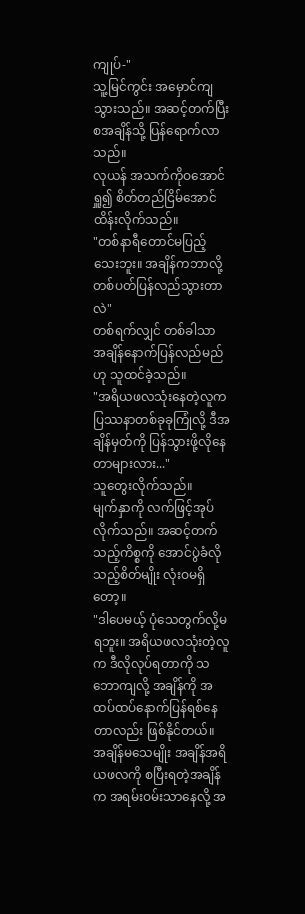ကျုပ်-"
သူ့မြင်ကွင်း အမှောင်ကျသွားသည်။ အဆင့်တက်ပြီးစအချိန်သို့ ပြန်ရောက်လာသည်။
လုယန် အသက်ကိုဝအောင်ရှူ၍ စိတ်တည်ငြိမ်အောင် ထိန်းလိုက်သည်။
"တစ်နာရီတောင်မပြည့်သေးဘူး။ အချိန်ကဘာလို့ တစ်ပတ်ပြန်လည်သွားတာလဲ"
တစ်ရက်လျှင် တစ်ခါသာ အချိန်နောက်ပြန်လည်မည်ဟု သူထင်ခဲ့သည်။
"အရိယဖလသုံးနေတဲ့လူက ပြဿနာတစ်ခုခုကြုံလို့ ဒီအချိန်မှတ်ကို ပြန်သွားဖို့လိုနေတာများလား..."
သူတွေးလိုက်သည်။
မျက်နှာကို လက်ဖြင့်အုပ်လိုက်သည်။ အဆင့်တက်သည့်ကိစ္စကို အောင်ပွဲခံလိုသည့်စိတ်မျိုး လုံးဝမရှိတော့။
"ဒါပေမယ့် ပုံသေတွက်လို့မရဘူး။ အရိယဖလသုံးတဲ့လူက ဒီလိုလုပ်ရတာကို သဘောကျလို့ အချိန်ကို အထပ်ထပ်နောက်ပြန်ရစ်နေတာလည်း ဖြစ်နိုင်တယ်။
အချိန်မသေမျိုး အချိန်အရိယဖလကို စပြီးရတဲ့အချိန်က အရမ်းဝမ်းသာနေလို့ အ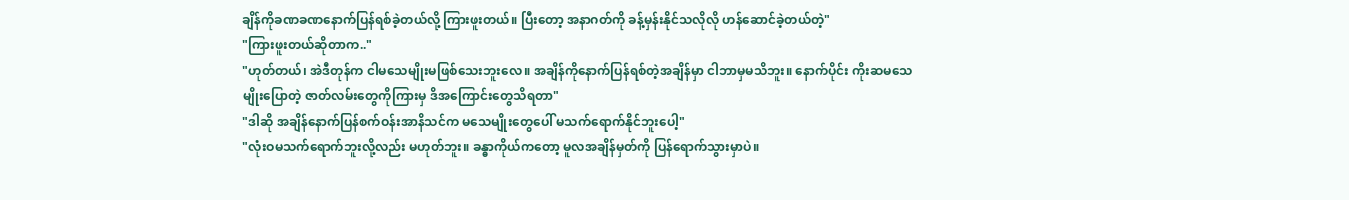ချိန်ကိုခဏခဏနောက်ပြန်ရစ်ခဲ့တယ်လို့ ကြားဖူးတယ်။ ပြီးတော့ အနာဂတ်ကို ခန့်မှန်းနိုင်သလိုလို ဟန်ဆောင်ခဲ့တယ်တဲ့"
"ကြားဖူးတယ်ဆိုတာက.."
"ဟုတ်တယ်၊ အဲဒီတုန်က ငါမသေမျိုးမဖြစ်သေးဘူးလေ။ အချိန်ကိုနောက်ပြန်ရစ်တဲ့အချိန်မှာ ငါဘာမှမသိဘူး။ နောက်ပိုင်း ကိုးဆမသေမျိုးပြောတဲ့ ဇာတ်လမ်းတွေကိုကြားမှ ဒိအကြောင်းတွေသိရတာ"
"ဒါဆို အချိန်နောက်ပြန်စက်ဝန်းအာနိသင်က မသေမျိုးတွေပေါ် မသက်ရောက်နိုင်ဘူးပေါ့"
"လုံးဝမသက်ရောက်ဘူးလို့လည်း မဟုတ်ဘူး။ ခန္ဓာကိုယ်ကတော့ မူလအချိန်မှတ်ကို ပြန်ရောက်သွားမှာပဲ။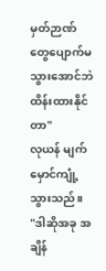မှတ်ဉာဏ်တွေပျောက်မသွားအောင်ဘဲ ထိန်းထားနိုင်တာ"
လုယန် မျက်မှောင်ကျုံ့သွားသည်။
"ဒါဆိုအခု အချိန်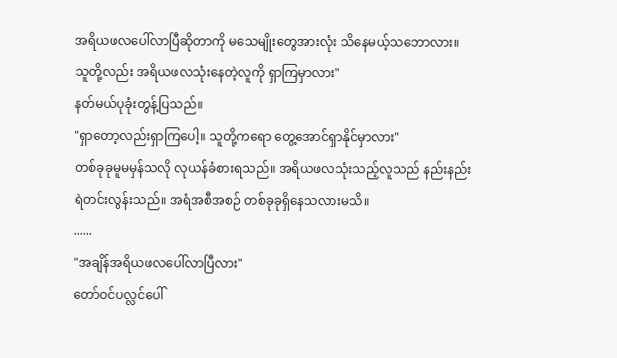အရိယဖလပေါ်လာပြီဆိုတာကို မသေမျိုးတွေအားလုံး သိနေမယ့်သဘောလား။ သူတို့လည်း အရိယဖလသုံးနေတဲ့လူကို ရှာကြမှာလား"
နတ်မယ်ပုခုံးတွန့်ပြသည်။
"ရှာတော့လည်းရှာကြပေါ့။ သူတို့ကရော တွေ့အောင်ရှာနိုင်မှာလား"
တစ်ခုခုမူမမှန်သလို လုယန်ခံစားရသည်။ အရိယဖလသုံးသည့်လူသည် နည်းနည်းရဲတင်းလွန်းသည်။ အရံအစီအစဉ် တစ်ခုခုရှိနေသလားမသိ။
......
"အချိန်အရိယဖလပေါ်လာပြီလား"
တော်ဝင်ပလ္လင်ပေါ်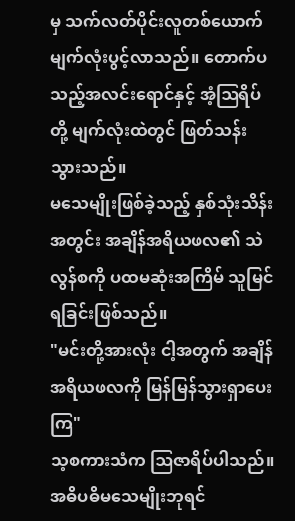မှ သက်လတ်ပိုင်းလူတစ်ယောက် မျက်လုံးပွင့်လာသည်။ တောက်ပသည့်အလင်းရောင်နှင့် အံ့ဩရိပ်တို့ မျက်လုံးထဲတွင် ဖြတ်သန်းသွားသည်။
မသေမျိုးဖြစ်ခဲ့သည့် နှစ်သုံးသိန်းအတွင်း အချိန်အရိယဖလ၏ သဲလွန်စကို ပထမဆုံးအကြိမ် သူမြင်ရခြင်းဖြစ်သည်။
"မင်းတို့အားလုံး ငါ့အတွက် အချိန်အရိယဖလကို မြန်မြန်သွားရှာပေးကြ"
သ့စကားသံက ဩဇာရိပ်ပါသည်။ အဓိပဓိမသေမျိုးဘုရင်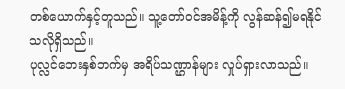တစ်ယောက်နှင့်တူသည်။ သူ့တော်ဝင်အမိန့်ကို လွန်ဆန်၍မရနိုင်သလိုရှိသည်။
ပုလ္လင်ဘေးနှစ်ဘက်မှ အရိပ်သဏ္ဌာန်များ လှုပ်ရှားလာသည်။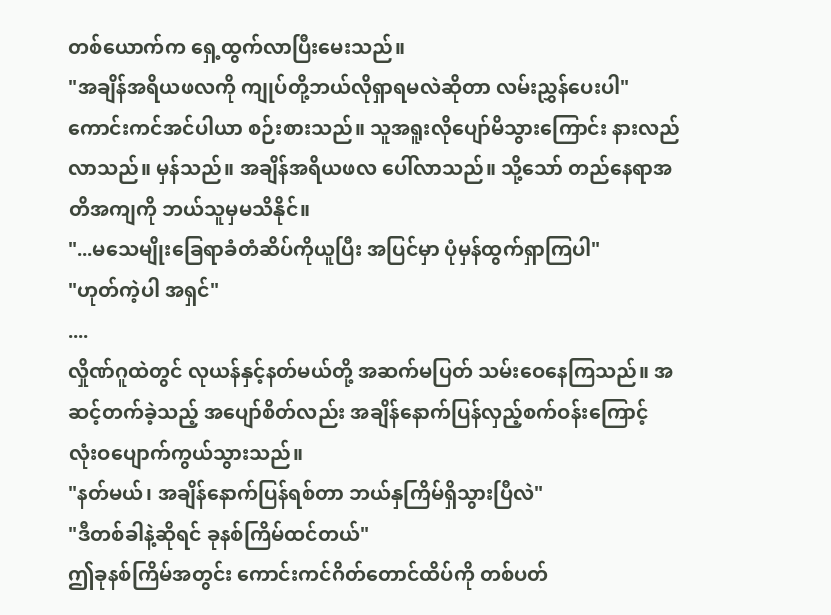တစ်ယောက်က ရှေ့ထွက်လာပြီးမေးသည်။
"အချိန်အရိယဖလကို ကျုပ်တို့ဘယ်လိုရှာရမလဲဆိုတာ လမ်းညွှန်ပေးပါ"
ကောင်းကင်အင်ပါယာ စဉ်းစားသည်။ သူအရူးလိုပျော်မိသွားကြောင်း နားလည်လာသည်။ မှန်သည်။ အချိန်အရိယဖလ ပေါ်လာသည်။ သို့သော် တည်နေရာအတိအကျကို ဘယ်သူမှမသိနိုင်။
"...မသေမျိုးခြေရာခံတံဆိပ်ကိုယူပြီး အပြင်မှာ ပုံမှန်ထွက်ရှာကြပါ"
"ဟုတ်ကဲ့ပါ အရှင်"
....
လှိုဏ်ဂူထဲတွင် လုယန်နှင့်နတ်မယ်တို့ အဆက်မပြတ် သမ်းဝေနေကြသည်။ အဆင့်တက်ခဲ့သည့် အပျော်စိတ်လည်း အချိန်နောက်ပြန်လှည့်စက်ဝန်းကြောင့် လုံးဝပျောက်ကွယ်သွားသည်။
"နတ်မယ်၊ အချိန်နောက်ပြန်ရစ်တာ ဘယ်နှကြိမ်ရှိသွားပြီလဲ"
"ဒီတစ်ခါနဲ့ဆိုရင် ခုနစ်ကြိမ်ထင်တယ်"
ဤခုနစ်ကြိမ်အတွင်း ကောင်းကင်ဂိတ်တောင်ထိပ်ကို တစ်ပတ်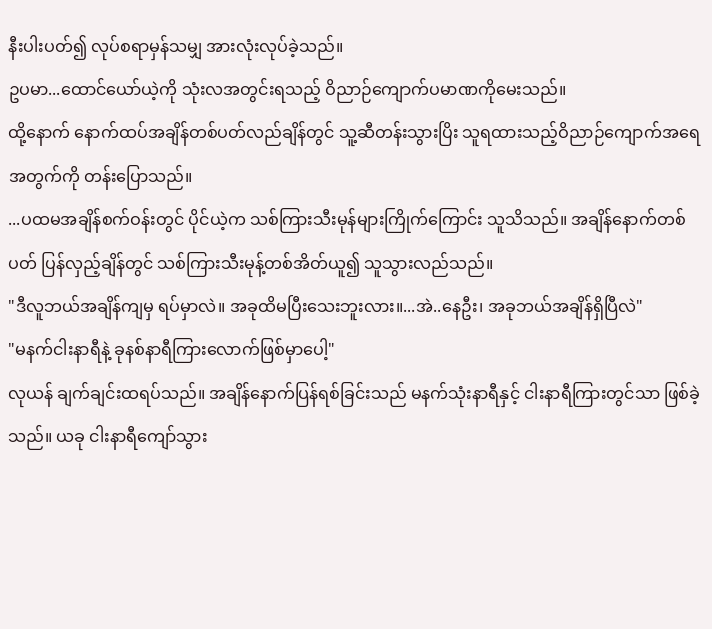နီးပါးပတ်၍ လုပ်စရာမှန်သမျှ အားလုံးလုပ်ခဲ့သည်။
ဥပမာ...ထောင်ယော်ယဲ့ကို သုံးလအတွင်းရသည့် ဝိညာဉ်ကျောက်ပမာဏကိုမေးသည်။
ထို့နောက် နောက်ထပ်အချိန်တစ်ပတ်လည်ချိန်တွင် သူ့ဆီတန်းသွားပြိး သူရထားသည့်ဝိညာဉ်ကျောက်အရေအတွက်ကို တန်းပြောသည်။
...ပထမအချိန်စက်ဝန်းတွင် ပိုင်ယဲ့က သစ်ကြားသီးမုန်များကြိုက်ကြောင်း သူသိသည်။ အချိန်နောက်တစ်ပတ် ပြန်လှည့်ချိန်တွင် သစ်ကြားသီးမုန့်တစ်အိတ်ယူ၍ သူသွားလည်သည်။
"ဒီလူဘယ်အချိန်ကျမှ ရပ်မှာလဲ။ အခုထိမပြီးသေးဘူးလား။...အဲ..နေဦး၊ အခုဘယ်အချိန်ရှိပြီလဲ"
"မနက်ငါးနာရီနဲ့ ခုနစ်နာရီကြားလောက်ဖြစ်မှာပေါ့"
လုယန် ချက်ချင်းထရပ်သည်။ အချိန်နောက်ပြန်ရစ်ခြင်းသည် မနက်သုံးနာရီနှင့် ငါးနာရီကြားတွင်သာ ဖြစ်ခဲ့သည်။ ယခု ငါးနာရီကျော်သွား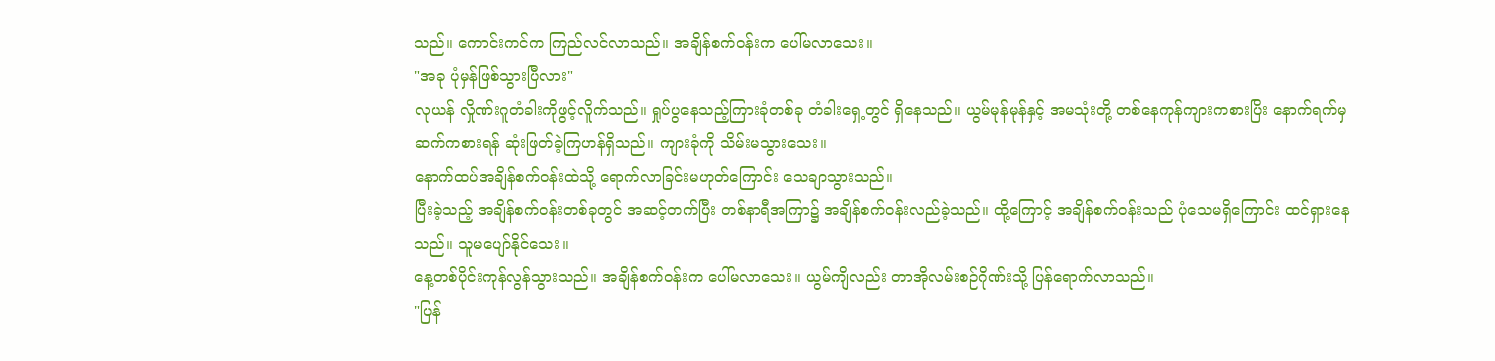သည်။ ကောင်းကင်က ကြည်လင်လာသည်။ အချိန်စက်ဝန်းက ပေါ်မလာသေး။
"အခု ပုံမှန်ဖြစ်သွားပြီလား"
လုယန် လှိုဏ်းဂူတံခါးကိုဖွင့်လိူက်သည်။ ရှုပ်ပွနေသည့်ကြားခုံတစ်ခု တံခါးရှေ့တွင် ရှိနေသည်။ ယွမ်မုန်မုန်နှင့် အမသုံးတို့ တစ်နေကုန်ကျားကစားပြိး နောက်ရက်မှ ဆက်ကစားရန် ဆုံးဖြတ်ခဲ့ကြဟန်ရှိသည်။ ကျားခုံကို သိမ်းမသွားသေး။
နောက်ထပ်အချိန်စက်ဝန်းထဲသို့ ရောက်လာခြင်းမဟုတ်ကြောင်း သေချာသွားသည်။
ပြီးခဲ့သည့် အချိန်စက်ဝန်းတစ်ခုတွင် အဆင့်တက်ပြီး တစ်နာရီအကြာ၌ အချိန်စက်ဝန်းလည်ခဲ့သည်။ ထို့ကြောင့် အချိန်စက်ဝန်းသည် ပုံသေမရှိကြောင်း ထင်ရှားနေသည်။ သူမပျော်နိုင်သေး။
နေ့တစ်ပိုင်းကုန်လွန်သွားသည်။ အချိန်စက်ဝန်းက ပေါ်မလာသေး။ ယွမ်ကျိလည်း တာအိုလမ်းစဉ်ဂိုဏ်းသို့ ပြန်ရောက်လာသည်။
"ပြန်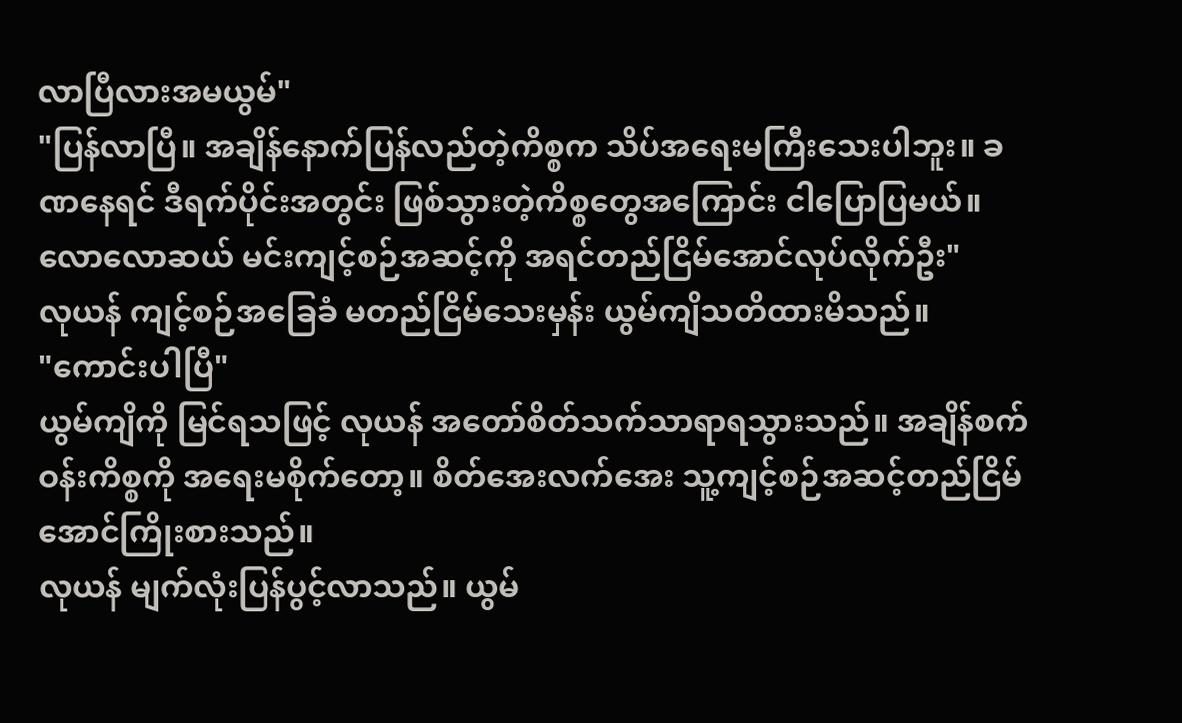လာပြီလားအမယွမ်"
"ပြန်လာပြီ။ အချိန်နောက်ပြန်လည်တဲ့ကိစ္စက သိပ်အရေးမကြီးသေးပါဘူး။ ခဏနေရင် ဒီရက်ပိုင်းအတွင်း ဖြစ်သွားတဲ့ကိစ္စတွေအကြောင်း ငါပြောပြမယ်။ လောလောဆယ် မင်းကျင့်စဉ်အဆင့်ကို အရင်တည်ငြိမ်အောင်လုပ်လိုက်ဦး"
လုယန် ကျင့်စဉ်အခြေခံ မတည်ငြိမ်သေးမှန်း ယွမ်ကျိသတိထားမိသည်။
"ကောင်းပါပြီ"
ယွမ်ကျိကို မြင်ရသဖြင့် လုယန် အတော်စိတ်သက်သာရာရသွားသည်။ အချိန်စက်ဝန်းကိစ္စကို အရေးမစိုက်တော့။ စိတ်အေးလက်အေး သူ့ကျင့်စဉ်အဆင့်တည်ငြိမ်အောင်ကြိုးစားသည်။
လုယန် မျက်လုံးပြန်ပွင့်လာသည်။ ယွမ်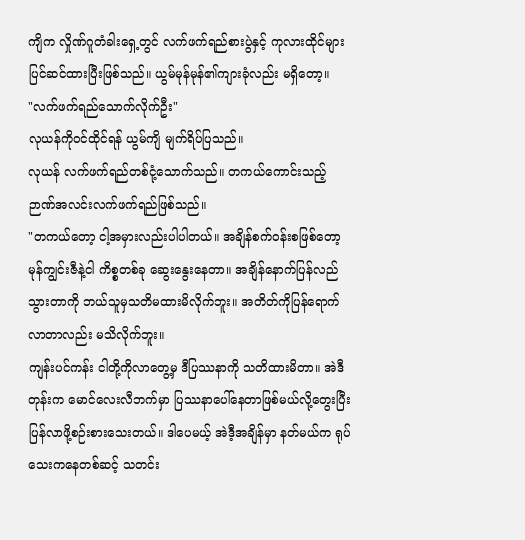ကျိက လှိုဏ်ဂူတံခါးရှေ့တွင် လက်ဖက်ရည်စားပွဲနှင့် ကုလားထိုင်များ ပြင်ဆင်ထားပြီးဖြစ်သည်။ ယွမ်မုန်မုန်၏ကျားခုံလည်း မရှိတော့။
"လက်ဖက်ရည်သောက်လိုက်ဦး"
လုယန်ကိုဝင်ထိုင်ရန် ယွမ်ကျိ မျက်ရိပ်ပြသည်။
လုယန် လက်ဖက်ရည်တစ်ငုံ့သောက်သည်။ တကယ်ကောင်းသည့် ဉာဏ်အလင်းလက်ဖက်ရည်ဖြစ်သည်။
"တကယ်တော့ ငါ့အမှားလည်းပါပါတယ်။ အချိန်စက်ဝန်းစဖြစ်တော့ မုန်ကျွင်းဇီနဲ့ငါ ကိစ္စတစ်ခု ဆွေးနွေးနေတာ။ အချိန်နောက်ပြန်လည်သွားတာကို ဘယ်သူမှသတိမထားမိလိုက်ဘူး။ အတိတ်ကိုပြန်ရောက်လာတာလည်း မသိလိုက်ဘူး။
ကျန်းပင်ကန်း ငါတို့ကိုလာတွေ့မှ ဒီပြဿနာကို သတိထားမိတာ။ အဲဒီတုန်းက မောင်လေးလီဘက်မှာ ပြဿနာပေါ်နေတာဖြစ်မယ်လို့တွေးပြီး ပြန်လာဖို့စဉ်းစားသေးတယ်။ ဒါပေမယ့် အဲဒီ့အချိန်မှာ နတ်မယ်က ရုပ်သေးကနေတစ်ဆင့် သတင်း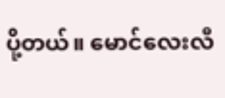ပို့တယ်။ မောင်လေးလီ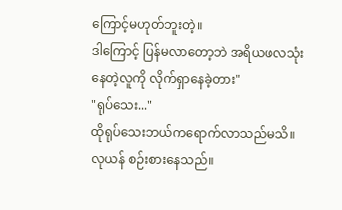ကြောင့်မဟုတ်ဘူးတဲ့။
ဒါကြောင့် ပြန်မလာတော့ဘဲ အရိယဖလသုံးနေတဲ့လူကို လိုက်ရှာနေခဲ့တား"
"ရုပ်သေး..."
ထိုရုပ်သေးဘယ်ကရောက်လာသည်မသိ။ လုယန် စဉ်းစားနေသည်။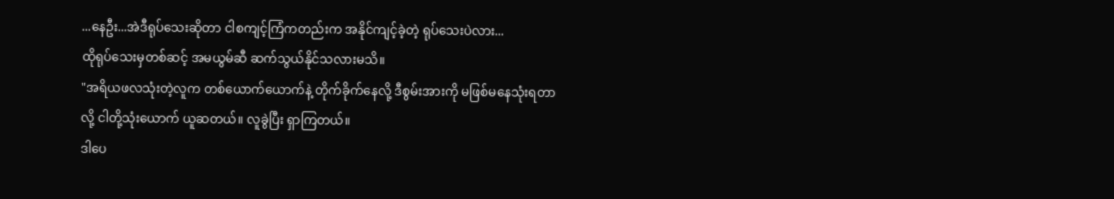...နေဦး...အဲဒီရုပ်သေးဆိုတာ ငါစကျင့်ကြံကတည်းက အနိုင်ကျင့်ခဲ့တဲ့ ရုပ်သေးပဲလား...
ထိုရုပ်သေးမှတစ်ဆင့် အမယွမ်ဆီ ဆက်သွယ်နိုင်သလားမသိ။
"အရိယဖလသုံးတဲ့လူက တစ်ယောက်ယောက်နဲ့ တိုက်ခိုက်နေလို့ ဒီစွမ်းအားကို မဖြစ်မနေသုံးရတာလို့ ငါတို့သုံးယောက် ယူဆတယ်။ လူခွဲပြီး ရှာကြတယ်။
ဒါပေ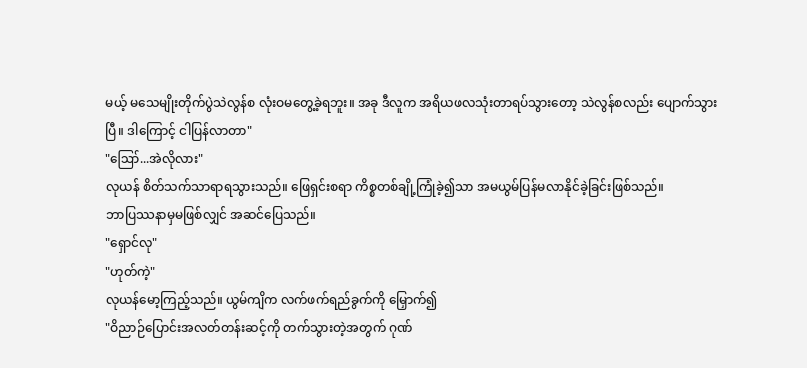မယ့် မသေမျိုးတိုက်ပွဲသဲလွန်စ လုံးဝမတွေ့ခဲ့ရဘူး။ အခု ဒီလူက အရိယဖလသုံးတာရပ်သွားတော့ သဲလွန်စလည်း ပျောက်သွားပြီ။ ဒါကြောင့် ငါပြန်လာတာ"
"ဪ...အဲလိုလား"
လုယန် စိတ်သက်သာရာရသွားသည်။ ဖြေရှင်းစရာ ကိစ္စတစ်ချို့ကြုံခဲ့၍သာ အမယွမ်ပြန်မလာနိုင်ခဲ့ခြင်းဖြစ်သည်။
ဘာပြဿနာမှမဖြစ်လျှင် အဆင်ပြေသည်။
"ရှောင်လု"
"ဟုတ်ကဲ့"
လုယန်မော့ကြည့်သည်။ ယွမ်ကျိက လက်ဖက်ရည်ခွက်ကို မြှောက်၍
"ဝိညာဉ်ပြောင်းအလတ်တန်းဆင့်ကို တက်သွားတဲ့အတွက် ဂုဏ်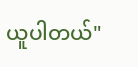ယူပါတယ်"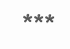***